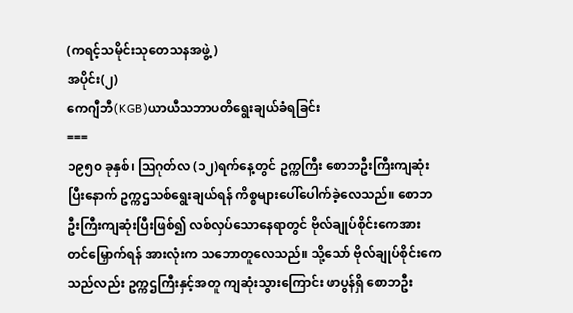(ကရင့်သမိုင်းသုတေသနအဖွဲ့)
အပိုင်း(၂)
ကေဂျီဘီ(KGB)ယာယီသဘာပတိရွေးချယ်ခံရခြင်း
===
၁၉၅၀ ခုနှစ်၊ ဩဂုတ်လ (၁၂)ရက်နေ့တွင် ဥက္ကကြီး စောဘဦးကြီးကျဆုံးပြီးနောက် ဥက္ကဌသစ်ရွေးချယ်ရန် ကိစ္စများပေါ်ပေါက်ခဲ့လေသည်။ စောဘဦးကြီးကျဆုံးပြီးဖြစ်၍ လစ်လှပ်သောနေရာတွင် ဗိုလ်ချုပ်စိုင်းကေအား တင်မြှောက်ရန် အားလုံးက သဘောတူလေသည်။ သို့သော် ဗိုလ်ချုပ်စိုင်းကေသည်လည်း ဥက္ကဌကြီးနှင့်အတူ ကျဆုံးသွားကြောင်း ဖာပွန်ရှိ စောဘဦး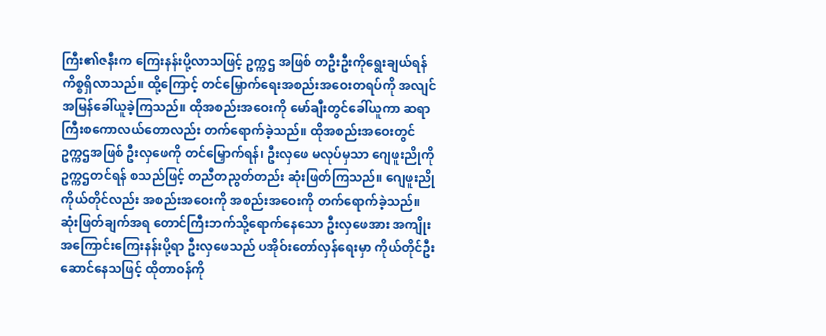ကြီး၏ဇနီးက ကြေးနန်းပို့လာသဖြင့် ဥက္ကဌ အဖြစ် တဦးဦးကိုရွေးချယ်ရန် ကိစ္စရှိလာသည်။ ထို့ကြောင့် တင်မြှောက်ရေးအစည်းအဝေးတရပ်ကို အလျင်အမြန်ခေါ်ယူခဲ့ကြသည်။ ထိုအစည်းအဝေးကို မော်ချီးတွင်ခေါ်ယူကာ ဆရာကြီးစကောလယ်တောလည်း တက်ရောက်ခဲ့သည်။ ထိုအစည်းအဝေးတွင် ဥက္ကဌအဖြစ် ဦးလှဖေကို တင်မြှောက်ရန်၊ ဦးလှဖေ မလုပ်မှသာ ဂျေဖူးညိုကို ဥက္ကဌတင်ရန် စသည်ဖြင့် တညီတညွတ်တည်း ဆုံးဖြတ်ကြသည်။ ဂျေဖူးညို ကိုယ်တိုင်လည်း အစည်းအဝေးကို အစည်းအဝေးကို တက်ရောက်ခဲ့သည်။ ဆုံးဖြတ်ချက်အရ တောင်ကြီးဘက်သို့ရောက်နေသော ဦးလှဖေအား အကျိုးအကြောင်းကြေးနန်းပို့ရာ ဦးလှဖေသည် ပအိုဝ်းတော်လှန်ရေးမှာ ကိုယ်တိုင်ဦးဆောင်နေသဖြင့် ထိုတာဝန်ကို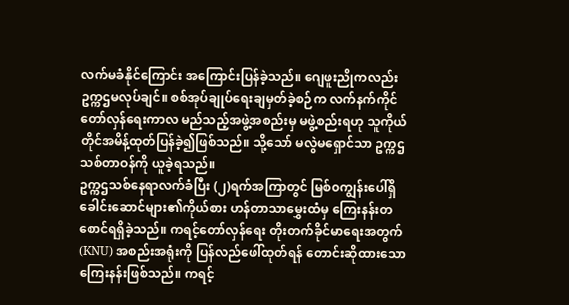လက်မခံနိုင်ကြောင်း အကြောင်းပြန်ခဲ့သည်။ ဂျေဖူးညိုကလည်း ဥက္ကဌမလုပ်ချင်။ စစ်အုပ်ချုပ်ရေးချမှတ်ခဲ့စဉ်က လက်နက်ကိုင်တော်လှန်ရေးကာလ မည်သည့်အဖွဲ့အစည်းမှ မဖွဲ့စည်းရဟု သူကိုယ်တိုင်အမိန့်ထုတ်ပြန်ခဲ့၍ဖြစ်သည်။ သို့သော် မလွဲမရှောင်သာ ဥက္ကဌသစ်တာဝန်ကို ယူခဲ့ရသည်။
ဥက္ကဌသစ်နေရာလက်ခံပြီး (၂)ရက်အကြာတွင် မြစ်၀ကျွန်းပေါ်ရှိ ခေါင်းဆောင်များ၏ကိုယ်စား ဟန်တာသာမွှေးထံမှ ကြေးနန်းတစောင်ရရှိခဲ့သည်။ ကရင့်တော်လှန်ရေး တိုးတက်ခိုင်မာရေးအတွက် (KNU) အစည်းအရုံးကို ပြန်လည်ဖေါ်ထုတ်ရန် တောင်းဆိုထားသော ကြေးနန်းဖြစ်သည်။ ကရင့်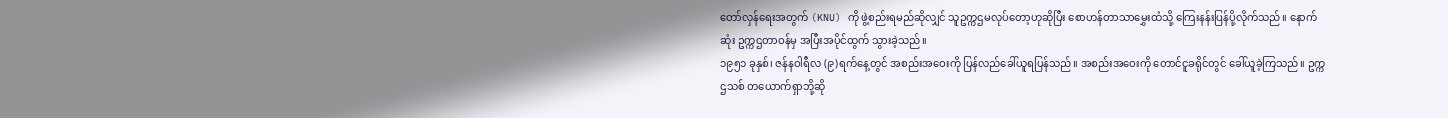တော်လှန်ရေးအတွက် (KNU) ကို ဖွဲ့စည်းရမည်ဆိုလျှင် သူဥက္ကဌမလုပ်တော့ဟုဆိုပြီး စောဟန်တာသာမွှေးထံသို့ ကြေးနန်းပြန်ပို့လိုက်သည်။ နောက်ဆုံး ဥက္ကဌတာဝန်မှ အပြီးအပိုင်ထွက် သွားခဲ့သည်။
၁၉၅၁ ခုနှစ်၊ ဇန်နဝါရီလ (၉)ရက်နေ့တွင် အစည်းအဝေးကို ပြန်လည်ခေါ်ယူရပြန်သည်။ အစည်းအဝေးကို တောင်ငူခရိုင်တွင် ခေါ်ယူခဲ့ကြသည်။ ဥက္ကဌသစ် တယောက်ရှာဘို့ဆို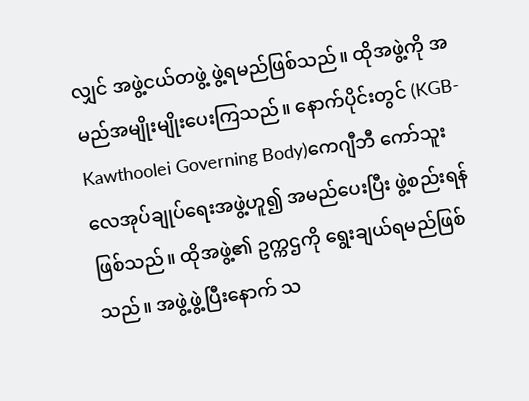လျှင် အဖွဲ့ငယ်တဖွဲ့ ဖွဲ့ရမည်ဖြစ်သည်။ ထိုအဖွဲ့ကို အမည်အမျိုးမျိုးပေးကြသည်။ နောက်ပိုင်းတွင် (KGB-Kawthoolei Governing Body)ကေဂျီဘီ ကော်သူးလေအုပ်ချုပ်ရေးအဖွဲ့ဟူ၍ အမည်ပေးပြီး ဖွဲ့စည်းရန်ဖြစ်သည်။ ထိုအဖွဲ့၏ ဥက္ကဌကို ရွေးချယ်ရမည်ဖြစ်သည်။ အဖွဲ့ဖွဲ့ပြီးနောက် သ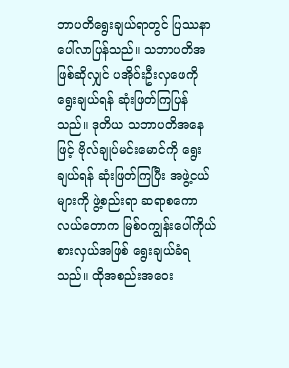ဘာပတိရွေးချယ်ရာတွင် ပြဿနာပေါ်လာပြန်သည်။ သဘာပတိအဖြစ်ဆိုလျှင် ပအိုဝ်းဦးလှဖေကို ရွေးချယ်ရန် ဆုံးဖြတ်ကြပြန်သည်။ ဒုတိယ သဘာပတိအနေဖြင့် ဗိုလ်ချုပ်မင်းမောင်ကို ရွေးချယ်ရန် ဆုံးဖြတ်ကြပြီး အဖွဲ့ငယ်များကို ဖွဲ့စည်းရာ ဆရာစကောလယ်တောက မြစ်၀ကျွန်းပေါ်ကိုယ်စားလှယ်အဖြစ် ရွေးချယ်ခံရသည်။ ထိုအစည်းအဝေး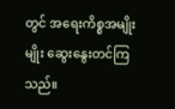တွင် အရေးကိစ္စအမျိုးမျိုး ဆွေးနွေးတင်ကြသည်။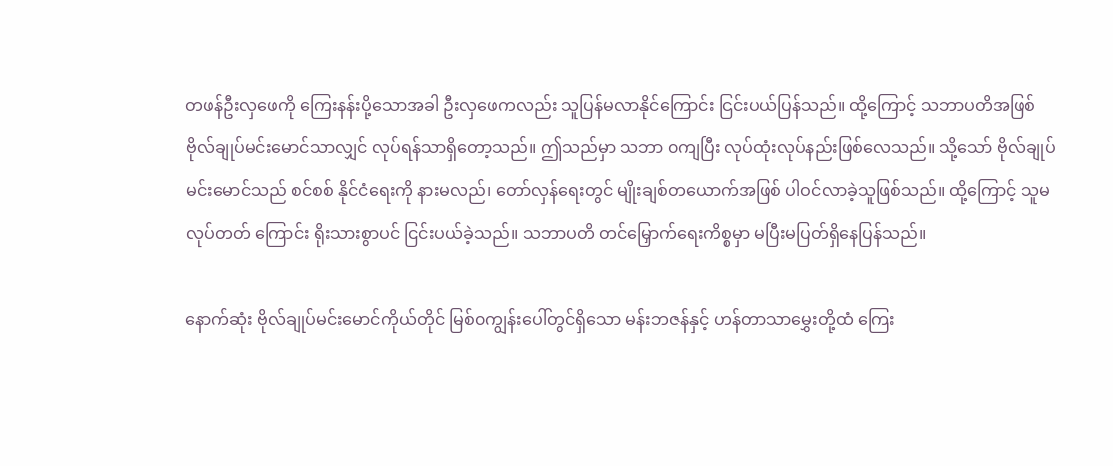တဖန်ဦးလှဖေကို ကြေးနန်းပို့သောအခါ ဦးလှဖေကလည်း သူပြန်မလာနိုင်ကြောင်း ငြင်းပယ်ပြန်သည်။ ထို့ကြောင့် သဘာပတိအဖြစ် ဗိုလ်ချုပ်မင်းမောင်သာလျှင် လုပ်ရန်သာရှိတော့သည်။ ဤသည်မှာ သဘာ ၀ကျပြီး လုပ်ထုံးလုပ်နည်းဖြစ်လေသည်။ သို့သော် ဗိုလ်ချုပ်မင်းမောင်သည် စင်စစ် နိုင်ငံရေးကို နားမလည်၊ တော်လှန်ရေးတွင် မျိုးချစ်တယောက်အဖြစ် ပါဝင်လာခဲ့သူဖြစ်သည်။ ထို့ကြောင့် သူမလုပ်တတ် ကြောင်း ရိုးသားစွာပင် ငြင်းပယ်ခဲ့သည်။ သဘာပတိ တင်မြှောက်ရေးကိစ္စမှာ မပြီးမပြတ်ရှိနေပြန်သည်။

နောက်ဆုံး ဗိုလ်ချုပ်မင်းမောင်ကိုယ်တိုင် မြစ်၀ကျွန်းပေါ်တွင်ရှိသော မန်းဘဇန်နှင့် ဟန်တာသာမွှေးတို့ထံ ကြေး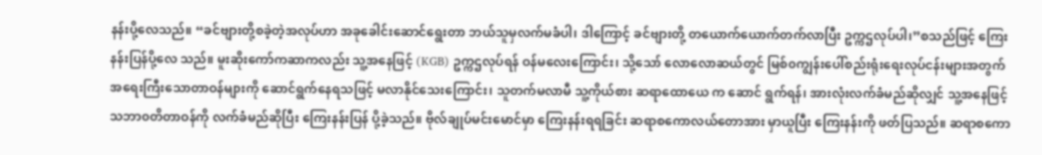နန်းပို့လေသည်။ “ခင်ဗျားတို့စခဲ့တဲ့အလုပ်ဟာ အခုခေါင်းဆောင်ရွေးတာ ဘယ်သူမှလက်မခံပါ၊ ဒါကြောင့် ခင်ဗျားတို့ တယောက်ယောက်တက်လာပြီး ဥက္ကဌလုပ်ပါ၊”စသည်ဖြင့် ကြေးနန်းပြန်ပို့လေ သည်။ မူးဆိုးကော်ကဆာကလည်း သူ့အနေဖြင့် (KGB) ဥက္ကဌလုပ်ရန် ဝန်မလေးကြောင်း၊ သို့သော် လောလောဆယ်တွင် မြစ်၀ကျွန်းပေါ်စည်းရုံးရေးလုပ်ငန်းများအတွက် အရေးကြီးသောတာဝန်များကို ဆောင်ရွက်နေရသဖြင့် မလာနိုင်သေးကြောင်း၊ သူတက်မလာမီ သူ့ကိုယ်စား ဆရာထောယေ က ဆောင် ရွက်ရန်၊ အားလုံးလက်ခံမည်ဆိုလျှင် သူ့အနေဖြင့် သဘာ၀တိတာဝန်ကို လက်ခံမည်ဆိုပြီး ကြေးနန်းပြန် ပို့ခဲ့သည်။ ဗိုလ်ချုပ်မင်းမောင်မှာ ကြေးနန်းရရခြင်း ဆရာစကောလယ်တောအား မှာယူပြီး ကြေးနန်းကို ဖတ်ပြသည်။ ဆရာစကော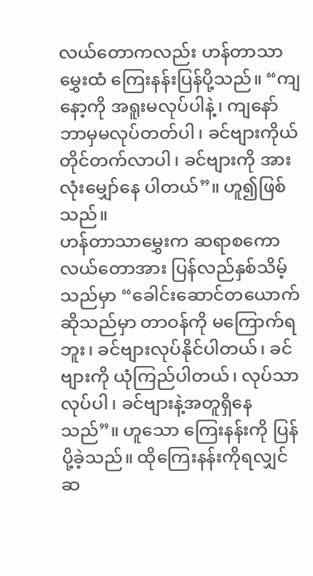လယ်တောကလည်း ဟန်တာသာမွှေးထံ ကြေးနန်းပြန်ပို့သည်။ “ကျနော့ကို အရူးမလုပ်ပါနဲ့၊ ကျနော်ဘာမှမလုပ်တတ်ပါ၊ ခင်ဗျားကိုယ်တိုင်တက်လာပါ၊ ခင်ဗျားကို အားလုံးမျှော်နေ ပါတယ်”။ ဟူ၍ဖြစ်သည်။
ဟန်တာသာမွှေးက ဆရာစကောလယ်တောအား ပြန်လည်နှစ်သိမ့်သည်မှာ “ခေါင်းဆောင်တယောက်ဆိုသည်မှာ တာဝန်ကို မကြောက်ရဘူး၊ ခင်ဗျားလုပ်နိုင်ပါတယ်၊ ခင်ဗျားကို ယုံကြည်ပါတယ်၊ လုပ်သာ လုပ်ပါ၊ ခင်ဗျားနဲ့အတူရှိနေသည်”။ ဟူသော ကြေးနန်းကို ပြန်ပို့ခဲ့သည်။ ထိုကြေးနန်းကိုရလျှင် ဆ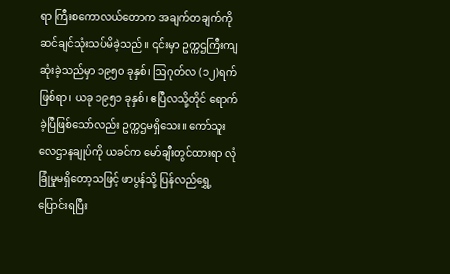ရာ ကြီးစကောလယ်တောက အချက်တချက်ကို ဆင်ချင်သုံးသပ်မိခဲ့သည်။ ၎င်းမှာ ဥက္ကဌကြီးကျဆုံးခဲ့သည်မှာ ၁၉၅၀ ခုနှစ်၊ ဩဂုတ်လ (၁၂)ရက်ဖြစ်ရာ၊ ယခု ၁၉၅၁ ခုနှစ်၊ ဧပြီလသို့တိုင် ရောက်ခဲ့ပြီဖြစ်သော်လည်း ဥက္ကဌမရှိသေး။ ကော်သူးလေဌာနချုပ်ကို ယခင်က မော်ချီးတွင်ထားရာ လုံခြုံမှုမရှိတော့သဖြင့် ဖာပွန်သို့ ပြန်လည်ရွှေ့ပြောင်းရပြီး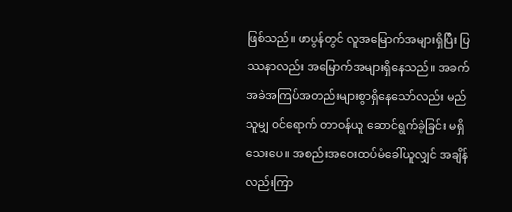ဖြစ်သည်။ ဖာပွန်တွင် လူအမြောက်အများရှိပြီး ပြဿနာလည်း အမြောက်အများရှိနေသည်။ အခက်အခဲအကြပ်အတည်းများစွာရှိနေသော်လည်း မည်သူမျှ ၀င်ရောက် တာဝန်ယူ ဆောင်ရွက်ခဲ့ခြင်း မရှိသေးပေ။ အစည်းအဝေးထပ်မံခေါ်ယူလျှင် အချိန်လည်းကြာ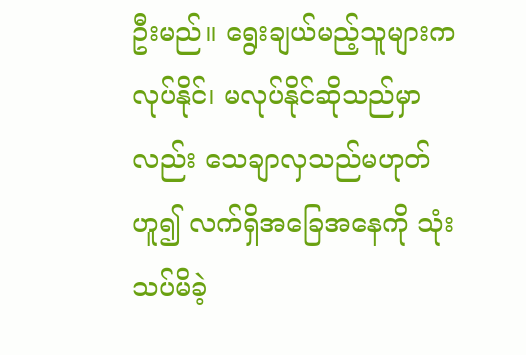ဦးမည်။ ရွေးချယ်မည့်သူများက လုပ်နိုင်၊ မလုပ်နိုင်ဆိုသည်မှာလည်း သေချာလှသည်မဟုတ်ဟူ၍ လက်ရှိအခြေအနေကို သုံးသပ်မိခဲ့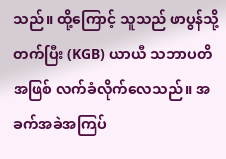သည်။ ထို့ကြောင့် သူသည် ဖာပွန်သို့တက်ပြီး (KGB) ယာယီ သဘာပတိအဖြစ် လက်ခံလိုက်လေသည်။ အခက်အခဲအကြပ်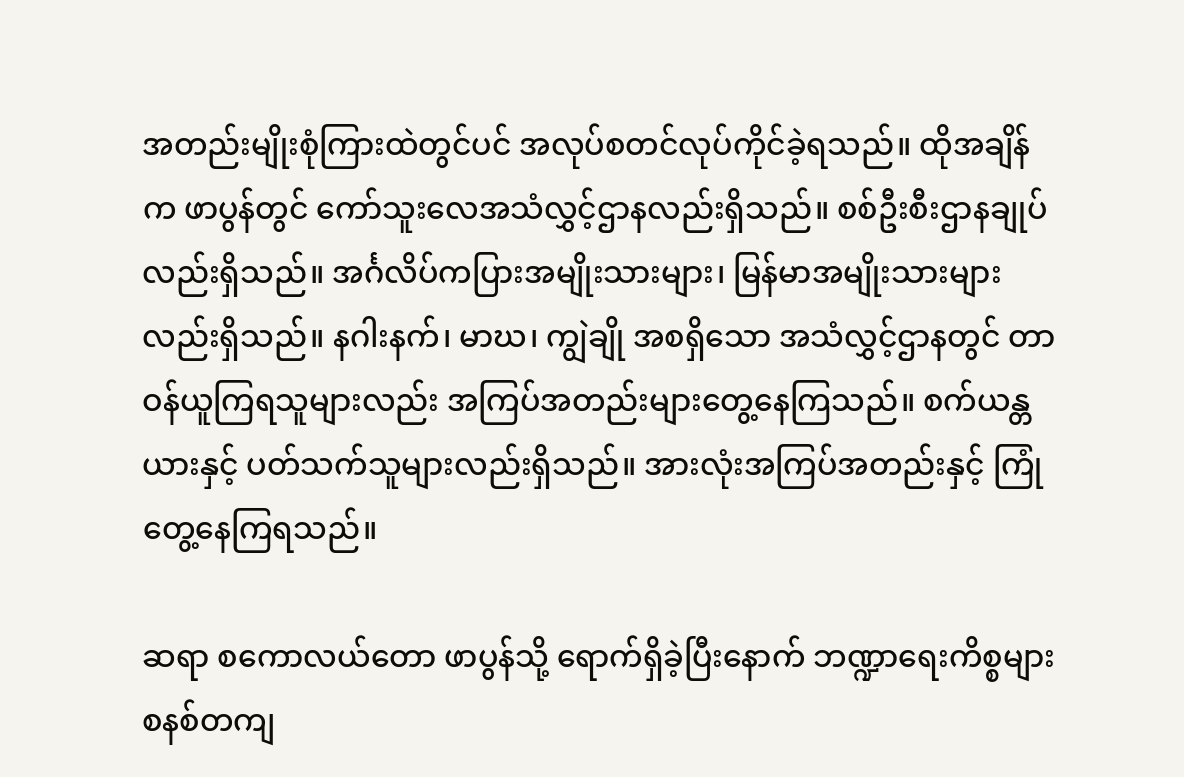အတည်းမျိုးစုံကြားထဲတွင်ပင် အလုပ်စတင်လုပ်ကိုင်ခဲ့ရသည်။ ထိုအချိန်က ဖာပွန်တွင် ကော်သူးလေအသံလွှင့်ဌာနလည်းရှိသည်။ စစ်ဦးစီးဌာနချုပ်လည်းရှိသည်။ အင်္ဂလိပ်ကပြားအမျိုးသားများ၊ မြန်မာအမျိုးသားများလည်းရှိသည်။ နဂါးနက်၊ မာဃ၊ ကျွဲချို အစရှိသော အသံလွှင့်ဌာနတွင် တာဝန်ယူကြရသူများလည်း အကြပ်အတည်းများတွေ့နေကြသည်။ စက်ယန္တယားနှင့် ပတ်သက်သူများလည်းရှိသည်။ အားလုံးအကြပ်အတည်းနှင့် ကြုံတွေ့နေကြရသည်။

ဆရာ စကောလယ်တော ဖာပွန်သို့ ရောက်ရှိခဲ့ပြီးနောက် ဘဏ္ဍာရေးကိစ္စများ စနစ်တကျ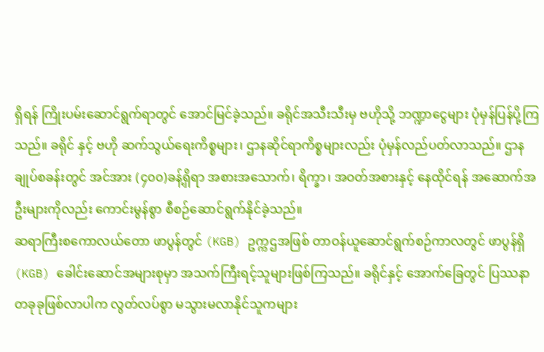ရှိရန် ကြိုးပမ်းဆောင်ရွက်ရာတွင် အောင်မြင်ခဲ့သည်။ ခရိုင်အသီးသီးမှ ဗဟိုသို့ ဘဏ္ဍာငွေများ ပုံမှန်ပြန်ပို့ကြသည်။ ခရိုင် နှင့် ဗဟို ဆက်သွယ်ရေးကိစ္စများ၊ ဌာနဆိုင်ရာကိစ္စများလည်း ပုံမှန်လည်ပတ်လာသည်။ ဌာနချုပ်စခန်းတွင် အင်အား (၄၀၀)ခန့်ရှိရာ အစားအသောက်၊ ရိက္ခာ၊ အဝတ်အစားနှင့် နေထိုင်ရန် အဆောက်အဦးများကိုလည်း ကောင်းမွန်စွာ စီစဉ်ဆောင်ရွက်နိုင်ခဲ့သည်။
ဆရာကြီးစကောလယ်တော ဖာပွန်တွင် (KGB) ဥက္ကဌအဖြစ် တာဝန်ယူဆောင်ရွက်စဉ်ကာလတွင် ဖာပွန်ရှိ (KGB) ခေါင်းဆောင်အများစုမှာ အသက်ကြီးရင့်သူများဖြစ်ကြသည်။ ခရိုင်နှင့် အောက်ခြေတွင် ပြဿနာတခုခုဖြစ်လာပါက လွတ်လပ်စွာ မသွားမလာနိုင်သူကများ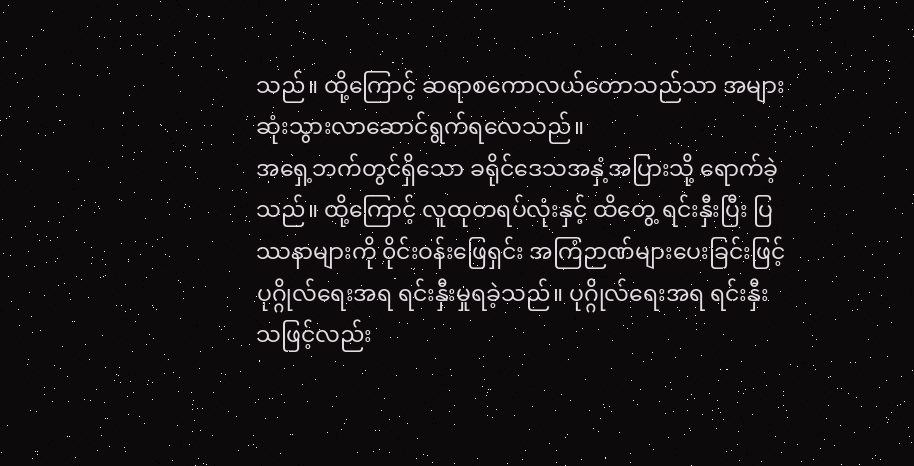သည်။ ထို့ကြောင့် ဆရာစကောလယ်တောသည်သာ အများဆုံးသွားလာဆောင်ရွက်ရလေသည်။
အရှေ့ဘက်တွင်ရှိသော ခရိုင်ဒေသအနှံ့အပြားသို့ ရောက်ခဲ့သည်။ ထို့ကြောင့် လူထုတရပ်လုံးနှင့် ထိတွေ့ ရင်းနှီးပြီး ပြဿနာများကို ၀ိုင်းဝန်းဖြေရှင်း အကြံဉာဏ်များပေးခြင်းဖြင့် ပုဂ္ဂိုလ်ရေးအရ ရင်းနှီးမှုရခဲ့သည်။ ပုဂ္ဂိုလ်ရေးအရ ရင်းနှီးသဖြင့်လည်း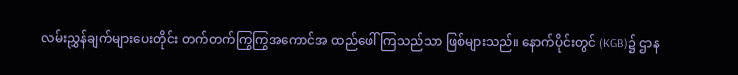လမ်းညွှန်ချက်များပေးတိုင်း တက်တက်ကြွကြွအကောင်အ ထည်ဖေါ်ကြသည်သာ ဖြစ်များသည်။ နောက်ပိုင်းတွင် (KGB)၌ ဌာန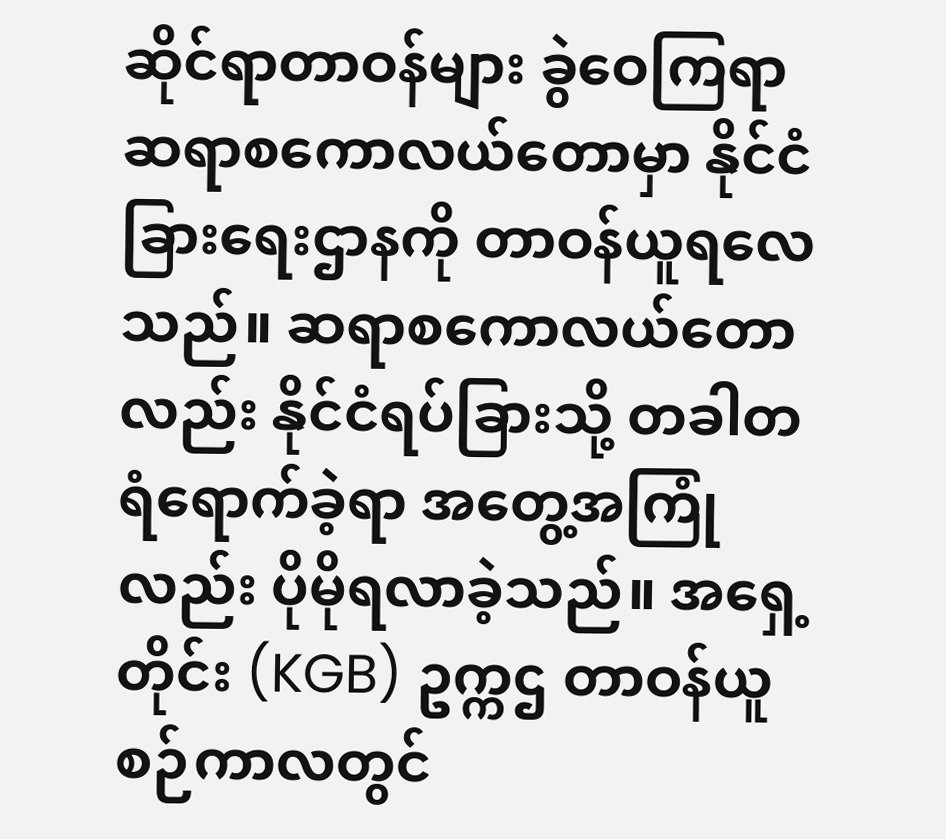ဆိုင်ရာတာဝန်များ ခွဲဝေကြရာ ဆရာစကောလယ်တောမှာ နိုင်ငံခြားရေးဌာနကို တာဝန်ယူရလေသည်။ ဆရာစကောလယ်တောလည်း နိုင်ငံရပ်ခြားသို့ တခါတရံရောက်ခဲ့ရာ အတွေ့အကြုံလည်း ပိုမိုရလာခဲ့သည်။ အရှေ့တိုင်း (KGB) ဥက္ကဌ တာဝန်ယူစဉ်ကာလတွင်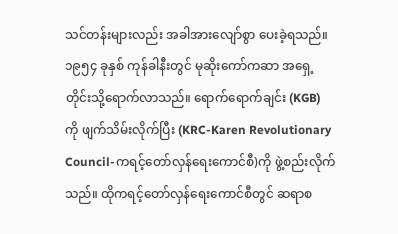သင်တန်းများလည်း အခါအားလျော်စွာ ပေးခဲ့ရသည်။
၁၉၅၄ ခုနှစ် ကုန်ခါနီးတွင် မုဆိုးကော်ကဆာ အရှေ့တိုင်းသို့ရောက်လာသည်။ ရောက်ရောက်ချင်း (KGB) ကို ဖျက်သိမ်းလိုက်ပြီး (KRC-Karen Revolutionary Council-ကရင့်တော်လှန်ရေးကောင်စီ)ကို ဖွဲ့စည်းလိုက်သည်။ ထိုကရင့်တော်လှန်ရေးကောင်စီတွင် ဆရာစ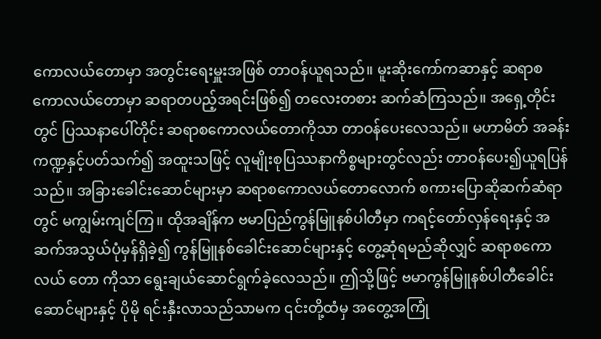ကောလယ်တောမှာ အတွင်းရေးမှူးအဖြစ် တာဝန်ယူရသည်။ မူးဆိုးကော်ကဆာနှင့် ဆရာစကောလယ်တောမှာ ဆရာတပည့်အရင်းဖြစ်၍ တလေးတစား ဆက်ဆံကြသည်။ အရှေ့တိုင်းတွင် ပြဿနာပေါ်တိုင်း ဆရာစကောလယ်တောကိုသာ တာဝန်ပေးလေသည်။ မဟာမိတ် အခန်းကဏ္ဍနှင့်ပတ်သက်၍ အထူးသဖြင့် လူမျိုးစုပြဿနာကိစ္စများတွင်လည်း တာဝန်ပေး၍ယူရပြန်သည်။ အခြားခေါင်းဆောင်များမှာ ဆရာစကောလယ်တောလောက် စကားပြောဆိုဆက်ဆံရာတွင် မကျွမ်းကျင်ကြ။ ထိုအချိန်က ဗမာပြည်ကွန်မြူနစ်ပါတီမှာ ကရင့်တော်လှန်ရေးနှင့် အဆက်အသွယ်ပုံမှန်ရှိခဲ့၍ ကွန်မြူနစ်ခေါင်းဆောင်များနှင့် တွေ့ဆုံရမည်ဆိုလျှင် ဆရာစကောလယ် တော ကိုသာ ရွေးချယ်ဆောင်ရွက်ခဲ့လေသည်။ ဤသို့ဖြင့် ဗမာကွန်မြူနစ်ပါတီခေါင်းဆောင်များနှင့် ပိုမို ရင်းနှီးလာသည်သာမက ၎င်းတို့ထံမှ အတွေ့အကြုံ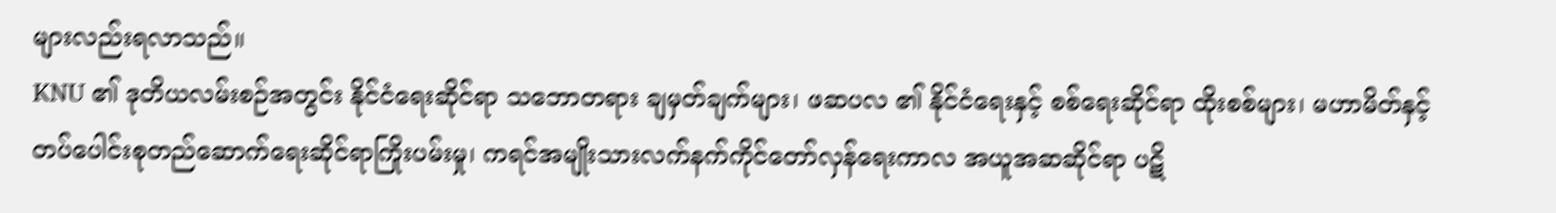များလည်းရလာသည်။
KNU ၏ ဒုတိယလမ်းစဉ်အတွင်း နိုင်ငံရေးဆိုင်ရာ သဘောတရား ချမှတ်ချက်များ၊ ဖဆပလ ၏ နိုင်ငံရေးနှင့် စစ်ရေးဆိုင်ရာ ထိုးစစ်များ၊ မဟာမိတ်နှင့် တပ်ပေါင်းစုတည်ဆောက်ရေးဆိုင်ရာကြိုးပမ်းမှု၊ ကရင်အမျိုးသားလက်နက်ကိုင်တော်လှန်ရေးကာလ အယူအဆဆိုင်ရာ ပဋိ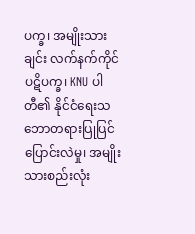ပက္ခ၊ အမျိုးသားချင်း လက်နက်ကိုင်ပဋိပက္ခ၊ KNU ပါတီ၏ နိုင်ငံရေးသဘောတရားပြုပြင်ပြောင်းလဲမှု၊ အမျိုးသားစည်းလုံး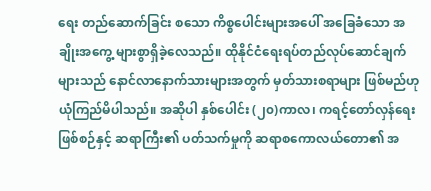ရေး တည်ဆောက်ခြင်း စသော ကိစ္စပေါင်းများအပေါ် အခြေခံသော အချိုးအကွေ့ များစွာရှိခဲ့လေသည်။ ထိုနိုင်ငံရေးရပ်တည်လုပ်ဆောင်ချက်များသည် နောင်လာနောက်သားများအတွက် မှတ်သားစရာများ ဖြစ်မည်ဟု ယုံကြည်မိပါသည်။ အဆိုပါ နှစ်ပေါင်း (၂၀)ကာလ၊ ကရင့်တော်လှန်ရေးဖြစ်စဉ်နှင့် ဆရာကြီး၏ ပတ်သက်မှုကို ဆရာစကောလယ်တော၏ အ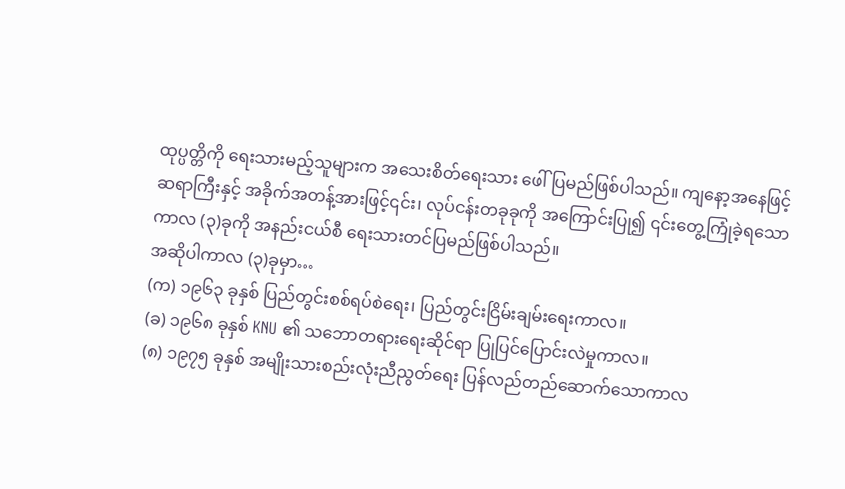ထုပ္ပတ္တိကို ရေးသားမည့်သူများက အသေးစိတ်ရေးသား ဖေါ်ပြမည်ဖြစ်ပါသည်။ ကျနော့အနေဖြင့် ဆရာကြီးနှင့် အခိုက်အတန့်အားဖြင့်၎င်း၊ လုပ်ငန်းတခုခုကို အကြောင်းပြု၍ ၎င်းတွေ့ကြုံခဲ့ရသော ကာလ (၃)ခုကို အနည်းငယ်စီ ရေးသားတင်ပြမည်ဖြစ်ပါသည်။
အဆိုပါကာလ (၃)ခုမှာ…
(က) ၁၉၆၃ ခုနှစ် ပြည်တွင်းစစ်ရပ်စဲရေး၊ ပြည်တွင်းငြိမ်းချမ်းရေးကာလ။
(ခ) ၁၉၆၈ ခုနှစ် KNU ၏ သဘောတရားရေးဆိုင်ရာ ပြုပြင်ပြောင်းလဲမှုကာလ။
(၈) ၁၉၇၅ ခုနှစ် အမျိုးသားစည်းလုံးညီညွတ်ရေး ပြန်လည်တည်ဆောက်သောကာလ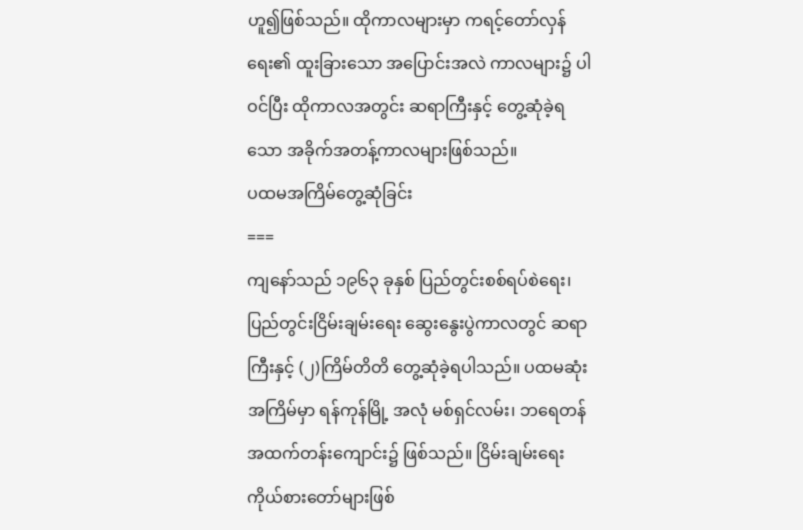ဟူ၍ဖြစ်သည်။ ထိုကာလများမှာ ကရင့်တော်လှန်ရေး၏ ထူးခြားသော အပြောင်းအလဲ ကာလများ၌ ပါဝင်ပြီး ထိုကာလအတွင်း ဆရာကြီးနှင့် တွေ့ဆုံခဲ့ရသော အခိုက်အတန့်ကာလများဖြစ်သည်။
ပထမအကြိမ်တွေ့ဆုံခြင်း
===
ကျနော်သည် ၁၉၆၃ ခုနှစ် ပြည်တွင်းစစ်ရပ်စဲရေး၊ ပြည်တွင်းငြိမ်းချမ်းရေး ဆွေးနွေးပွဲကာလတွင် ဆရာကြီးနှင့် (၂)ကြိမ်တိတိ တွေ့ဆုံခဲ့ရပါသည်။ ပထမဆုံးအကြိမ်မှာ ရန်ကုန်မြို့ အလုံ မစ်ရှင်လမ်း၊ ဘရေတန် အထက်တန်းကျောင်း၌ ဖြစ်သည်။ ငြိမ်းချမ်းရေးကိုယ်စားတော်များဖြစ်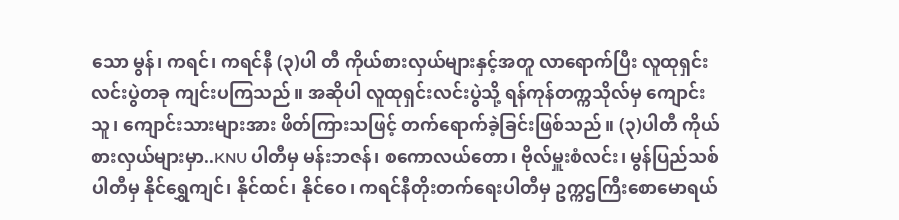သော မွန်၊ ကရင်၊ ကရင်နီ (၃)ပါ တီ ကိုယ်စားလှယ်များနှင့်အတူ လာရောက်ပြီး လူထုရှင်းလင်းပွဲတခု ကျင်းပကြသည်။ အဆိုပါ လူထုရှင်းလင်းပွဲသို့ ရန်ကုန်တက္ကသိုလ်မှ ကျောင်းသူ၊ ကျောင်းသားများအား ဖိတ်ကြားသဖြင့် တက်ရောက်ခဲ့ခြင်းဖြစ်သည်။ (၃)ပါတီ ကိုယ်စားလှယ်များမှာ..KNU ပါတီမှ မန်းဘဇန်၊ စကောလယ်တော၊ ဗိုလ်မှူးစံလင်း၊ မွန်ပြည်သစ်ပါတီမှ နိုင်ရွှေကျင်၊ နိုင်ထင်၊ နိုင်ဝေ၊ ကရင်နီတိုးတက်ရေးပါတီမှ ဥက္ကဌကြီးစောမောရယ်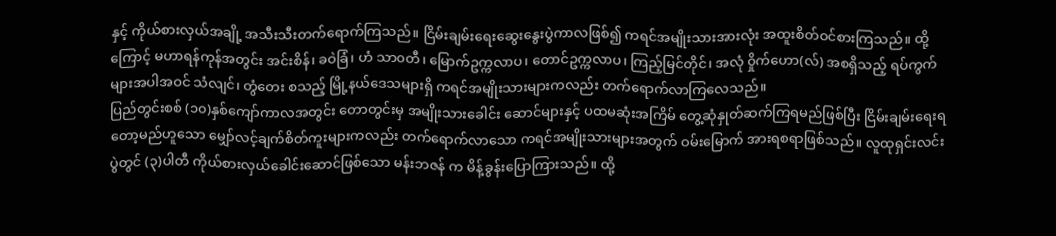နှင့် ကိုယ်စားလှယ်အချို့ အသီးသီးတက်ရောက်ကြသည်။ ငြိမ်းချမ်းရေးဆွေးနွေးပွဲကာလဖြစ်၍ ကရင်အမျိုးသားအားလုံး အထူးစိတ်ဝင်စားကြသည်။ ထို့ကြောင့် မဟာရန်ကုန်အတွင်း အင်းစိန်၊ ခဝဲခြံ၊ ဟံ သာ၀တီ၊ မြောက်ဥက္ကလာပ၊ တောင်ဥက္ကလာပ၊ ကြည့်မြင်တိုင်၊ အလုံ ၀ှိုက်ဟော(လ်) အစရှိသည့် ရပ်ကွက်များအပါအဝင် သံလျင်၊ တွံတေး စသည့် မြို့နယ်ဒေသများရှိ ကရင်အမျိုးသားများကလည်း တက်ရောက်လာကြလေသည်။
ပြည်တွင်းစစ် (၁၀)နှစ်ကျော်ကာလအတွင်း တောတွင်းမှ အမျိုးသားခေါင်း ဆောင်များနှင့် ပထမဆုံးအကြိမ် တွေ့ဆုံနှုတ်ဆက်ကြရမည်ဖြစ်ပြီး ငြိမ်းချမ်းရေးရတော့မည်ဟူသော မျှော်လင့်ချက်စိတ်ကူးများကလည်း တက်ရောက်လာသော ကရင်အမျိုးသားများအတွက် ဝမ်းမြောက် အားရစရာဖြစ်သည်။ လူထုရှင်းလင်းပွဲတွင် (၃)ပါတီ ကိုယ်စားလှယ်ခေါင်းဆောင်ဖြစ်သော မန်းဘဇန် က မိန့်ခွန်းပြောကြားသည်။ ထို့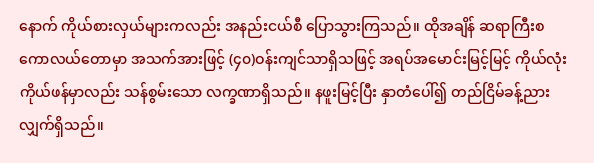နောက် ကိုယ်စားလှယ်များကလည်း အနည်းငယ်စီ ပြောသွားကြသည်။ ထိုအချိန် ဆရာကြီးစကောလယ်တောမှာ အသက်အားဖြင့် (၄၀)ဝန်းကျင်သာရှိသဖြင့် အရပ်အမောင်းမြင့်မြင့် ကိုယ်လုံးကိုယ်ဖန်မှာလည်း သန်စွမ်းသော လက္ခဏာရှိသည်။ နဖူးမြင့်ပြီး နှာတံပေါ်၍ တည်ငြိမ်ခန့်ညား လျှက်ရှိသည်။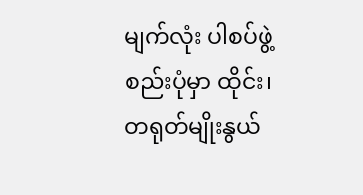မျက်လုံး ပါစပ်ဖွဲ့စည်းပုံမှာ ထိုင်း၊ တရုတ်မျိုးနွယ်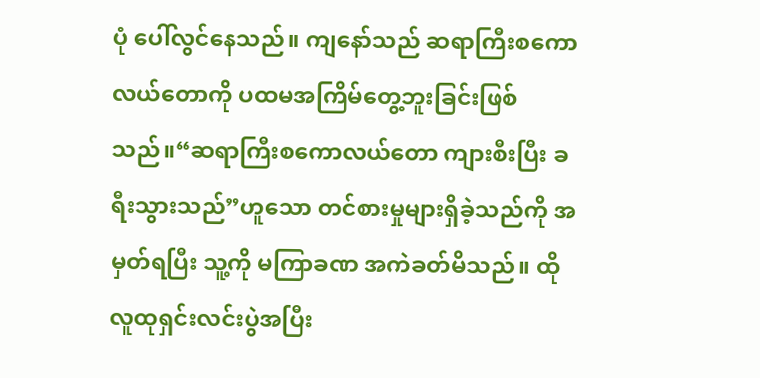ပုံ ပေါ်လွင်နေသည်။ ကျနော်သည် ဆရာကြီးစကောလယ်တောကို ပထမအကြိမ်တွေ့ဘူးခြင်းဖြစ်သည်။“ဆရာကြီးစကောလယ်တော ကျားစီးပြီး ခရီးသွားသည်”ဟူသော တင်စားမှုများရှိခဲ့သည်ကို အမှတ်ရပြီး သူ့ကို မကြာခဏ အကဲခတ်မိသည်။ ထိုလူထုရှင်းလင်းပွဲအပြီး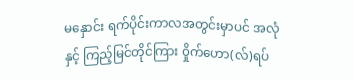မနှောင်း ရက်ပိုင်းကာလအတွင်းမှာပင် အလုံနှင့် ကြည့်မြင်တိုင်ကြား ၀ှိုက်ဟော(လ်)ရပ်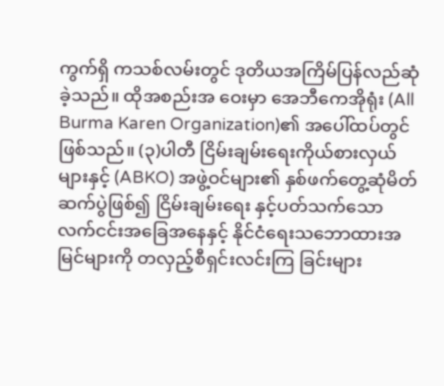ကွက်ရှိ ကသစ်လမ်းတွင် ဒုတိယအကြိမ်ပြန်လည်ဆုံခဲ့သည်။ ထိုအစည်းအ ဝေးမှာ အေဘီကေအိုရုံး (All Burma Karen Organization)၏ အပေါ်ထပ်တွင်ဖြစ်သည်။ (၃)ပါတီ ငြိမ်းချမ်းရေးကိုယ်စားလှယ်များနှင့် (ABKO) အဖွဲ့ဝင်များ၏ နှစ်ဖက်တွေ့ဆုံမိတ်ဆက်ပွဲဖြစ်၍ ငြိမ်းချမ်းရေး နှင့်ပတ်သက်သော လက်ငင်းအခြေအနေနှင့် နိုင်ငံရေးသဘောထားအမြင်များကို တလှည့်စီရှင်းလင်းကြ ခြင်းများ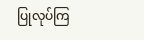ပြုလုပ်ကြ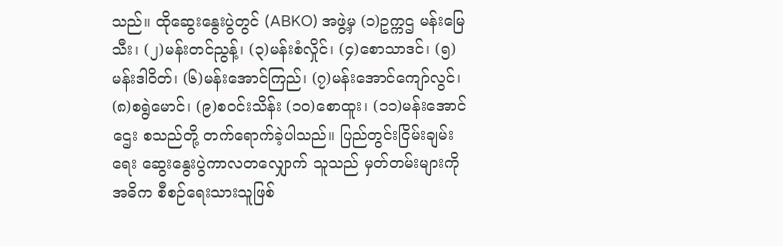သည်။ ထိုဆွေးနွေးပွဲတွင် (ABKO) အဖွဲ့မှ (၁)ဥက္ကဌ မန်းမြေသီး၊ (၂)မန်းတင်ညွန့်၊ (၃)မန်းစံလှိုင်၊ (၄)စောသာဒင်၊ (၅)မန်းဒါဝိတ်၊ (၆)မန်းအောင်ကြည်၊ (၇)မန်းအောင်ကျော်လွင်၊ (၈)စရွဲမောင်၊ (၉)စဝင်းသိန်း (၁၀)စောထူး၊ (၁၁)မန်းအောင်ဌေး စသည်တို့ တက်ရောက်ခဲ့ပါသည်။ ပြည်တွင်းငြိမ်းချမ်းရေး ဆွေးနွေးပွဲကာလတလျှောက် သူသည် မှတ်တမ်းများကို အဓိက စီစဉ်ရေးသားသူဖြစ်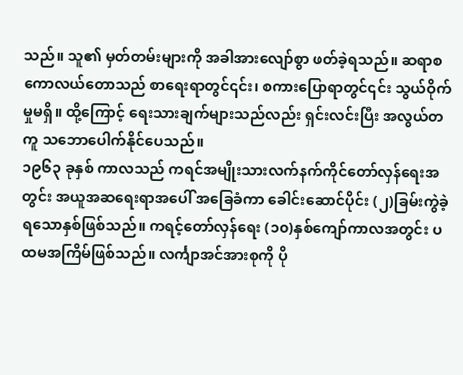သည်။ သူ၏ မှတ်တမ်းများကို အခါအားလျော်စွာ ဖတ်ခဲ့ရသည်။ ဆရာစကောလယ်တောသည် စာရေးရာတွင်၎င်း၊ စကားပြောရာတွင်၎င်း သွယ်ဝိုက်မှုမရှိ။ ထို့ကြောင့် ရေးသားချက်များသည်လည်း ရှင်းလင်းပြီး အလွယ်တကူ သဘောပေါက်နိုင်ပေသည်။
၁၉၆၃ ခုနှစ် ကာလသည် ကရင်အမျိုးသားလက်နက်ကိုင်တော်လှန်ရေးအတွင်း အယူအဆရေးရာအပေါ် အခြေခံကာ ခေါင်းဆောင်ပိုင်း (၂)ခြမ်းကွဲခဲ့ရသောနှစ်ဖြစ်သည်။ ကရင့်တော်လှန်ရေး (၁၀)နှစ်ကျော်ကာလအတွင်း ပထမအကြိမ်ဖြစ်သည်။ လင်္ကျာအင်အားစုကို ပို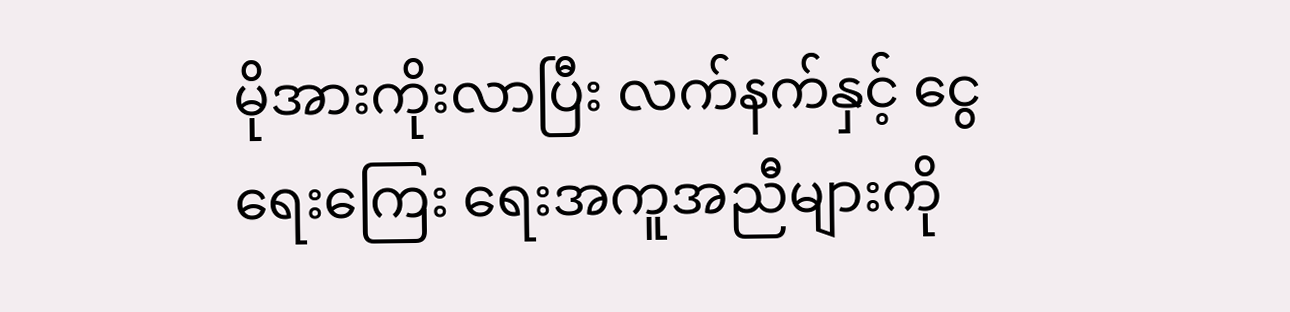မိုအားကိုးလာပြီး လက်နက်နှင့် ငွေရေးကြေး ရေးအကူအညီများကို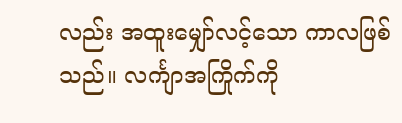လည်း အထူးမျှော်လင့်သော ကာလဖြစ်သည်။ လင်္ကျာအကြိုက်ကို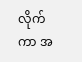လိုက်ကာ အ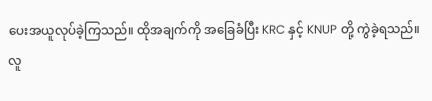ပေးအယူလုပ်ခဲ့ကြသည်။ ထိုအချက်ကို အခြေခံပြီး KRC နှင့် KNUP တို့ ကွဲခဲ့ရသည်။
လူ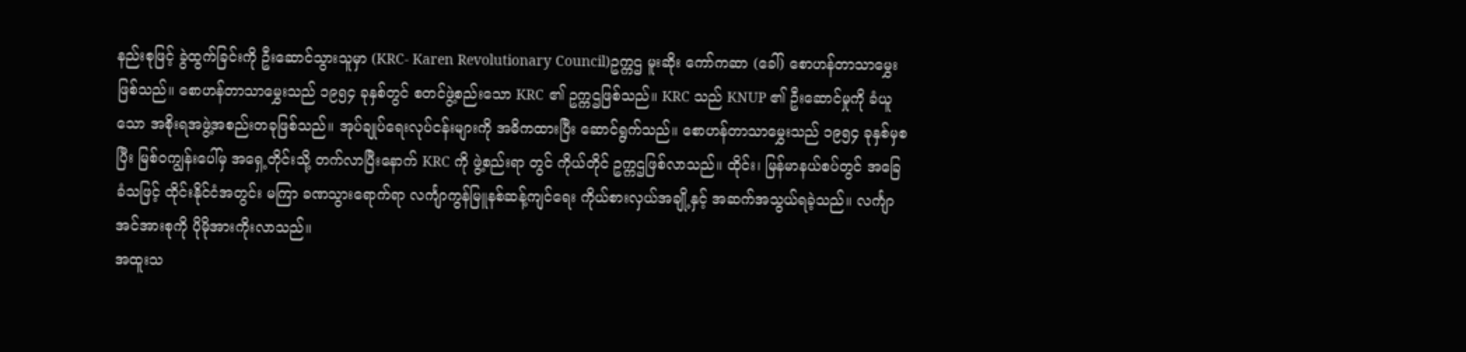နည်းစုဖြင့် ခွဲထွက်ခြင်းကို ဦးဆောင်သွားသူမှာ (KRC- Karen Revolutionary Council)ဥက္ကဌ မူးဆိုး ကော်ကဆာ (ခေါ်) စောဟန်တာသာမွှေးဖြစ်သည်။ စောဟန်တာသာမွှေးသည် ၁၉၅၄ ခုနှစ်တွင် စတင်ဖွဲ့စည်းသော KRC ၏ ဥက္ကဌဖြစ်သည်။ KRC သည် KNUP ၏ ဦးဆောင်မှုကို ခံယူသော အစိုးရအဖွဲ့အစည်းတခုဖြစ်သည်။ အုပ်ချုပ်ရေးလုပ်ငန်းများကို အဓိကထားပြီး ဆောင်ရွက်သည်။ စောဟန်တာသာမွှေးသည် ၁၉၅၄ ခုနှစ်မှစပြီး မြစ်၀ကျွန်းပေါ်မှ အရှေ့တိုင်းသို့ တက်လာပြီးနောက် KRC ကို ဖွဲ့စည်းရာ တွင် ကိုယ်တိုင် ဥက္ကဌဖြစ်လာသည်။ ထိုင်း၊ မြန်မာနယ်စပ်တွင် အခြေခံသဖြင့် ထိုင်းနိုင်ငံအတွင်း မကြာ ခဏသွားရောက်ရာ လင်္ကျာကွန်မြူနစ်ဆန့်ကျင်ရေး ကိုယ်စားလှယ်အချို့နှင့် အဆက်အသွယ်ရခဲ့သည်။ လင်္ကျာအင်အားစုကို ပိုမိုအားကိုးလာသည်။
အထူးသ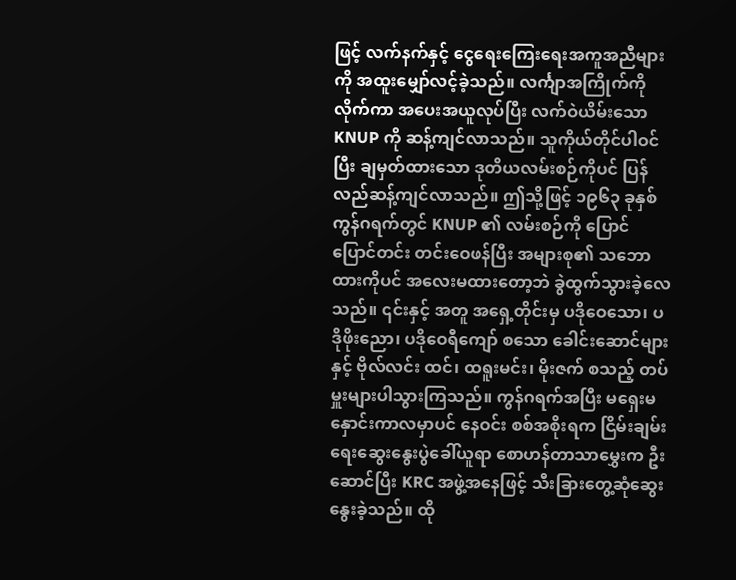ဖြင့် လက်နက်နှင့် ငွေရေးကြေးရေးအကူအညီများကို အထူးမျှော်လင့်ခဲ့သည်။ လင်္ကျာအကြိုက်ကိုလိုက်ကာ အပေးအယူလုပ်ပြီး လက်ဝဲယိမ်းသော KNUP ကို ဆန့်ကျင်လာသည်။ သူကိုယ်တိုင်ပါဝင်ပြီး ချမှတ်ထားသော ဒုတိယလမ်းစဉ်ကိုပင် ပြန်လည်ဆန့်ကျင်လာသည်။ ဤသို့ဖြင့် ၁၉၆၃ ခုနှစ် ကွန်ဂရက်တွင် KNUP ၏ လမ်းစဉ်ကို ပြောင်ပြောင်တင်း တင်းဝေဖန်ပြီး အများစု၏ သဘောထားကိုပင် အလေးမထားတော့ဘဲ ခွဲထွက်သွားခဲ့လေသည်။ ၎င်းနှင့် အတူ အရှေ့တိုင်းမှ ပဒိုဝေသော၊ ပဒိုဖိုးညော၊ ပဒိုဝေရီကျော် စသော ခေါင်းဆောင်များနှင့် ဗိုလ်လင်း ထင်၊ ထရူးမင်း၊ မိုးဇက် စသည့် တပ်မှူးများပါသွားကြသည်။ ကွန်ဂရက်အပြီး မရှေးမနှောင်းကာလမှာပင် နေဝင်း စစ်အစိုးရက ငြိမ်းချမ်းရေးဆွေးနွေးပွဲခေါ်ယူရာ စောဟန်တာသာမွှေးက ဦးဆောင်ပြီး KRC အဖွဲ့အနေဖြင့် သီးခြားတွေ့ဆုံဆွေးနွေးခဲ့သည်။ ထို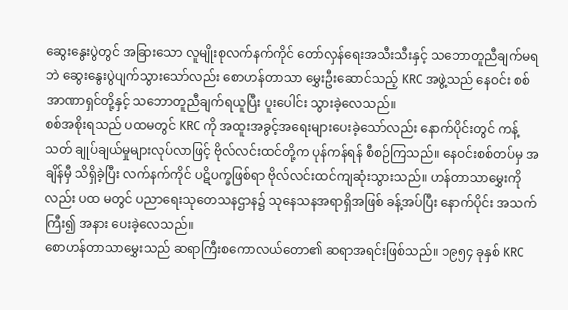ဆွေးနွေးပွဲတွင် အခြားသော လူမျိုးစုလက်နက်ကိုင် တော်လှန်ရေးအသီးသီးနှင့် သဘောတူညီချက်မရဘဲ ဆွေးနွေးပွဲပျက်သွားသော်လည်း စောဟန်တာသာ မွှေးဦးဆောင်သည့် KRC အဖွဲ့သည် နေဝင်း စစ်အာဏာရှင်တို့နှင့် သဘောတူညီချက်ရယူပြီး ပူးပေါင်း သွားခဲ့လေသည်။
စစ်အစိုးရသည် ပထမတွင် KRC ကို အထူးအခွင့်အရေးများပေးခဲ့သော်လည်း နောက်ပိုင်းတွင် ကန့်သတ် ချုပ်ချယ်မှုများလုပ်လာဖြင့် ဗိုလ်လင်းထင်တို့က ပုန်ကန်ရန် စီစဉ်ကြသည်။ နေဝင်းစစ်တပ်မှ အချိန်မှီ သိရှိခဲ့ပြီး လက်နက်ကိုင် ပဋိပက္ခဖြစ်ရာ ဗိုလ်လင်းထင်ကျဆုံးသွားသည်။ ဟန်တာသာမွှေးကိုလည်း ပထ မတွင် ပညာရေးသုတေသနဌာန၌ သုနေသနအရာရှိအဖြစ် ခန့်အပ်ပြီး နောက်ပိုင်း အသက်ကြီး၍ အနား ပေးခဲ့လေသည်။
စောဟန်တာသာမွှေးသည် ဆရာကြီးစကောလယ်တော၏ ဆရာအရင်းဖြစ်သည်။ ၁၉၅၄ ခုနှစ် KRC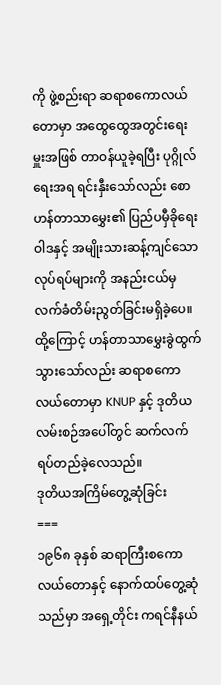ကို ဖွဲ့စည်းရာ ဆရာစကောလယ်တောမှာ အထွေထွေအတွင်းရေးမှူးအဖြစ် တာဝန်ယူခဲ့ရပြီး ပုဂ္ဂိုလ်ရေးအရ ရင်းနှီးသော်လည်း စောဟန်တာသာမွှေး၏ ပြည်ပမှီခိုရေးဝါဒနှင့် အမျိုးသားဆန့်ကျင်သောလုပ်ရပ်များကို အနည်းငယ်မှ လက်ခံတိမ်းညွတ်ခြင်းမရှိခဲ့ပေ။ ထို့ကြောင့် ဟန်တာသာမွှေးခွဲထွက်သွားသော်လည်း ဆရာစကောလယ်တောမှာ KNUP နှင့် ဒုတိယလမ်းစဉ်အပေါ်တွင် ဆက်လက်ရပ်တည်ခဲ့လေသည်။
ဒုတိယအကြိမ်တွေ့ဆုံခြင်း
===
၁၉၆၈ ခုနှစ် ဆရာကြီးစကောလယ်တောနှင့် နောက်ထပ်တွေ့ဆုံသည်မှာ အရှေ့တိုင်း ကရင်နီနယ်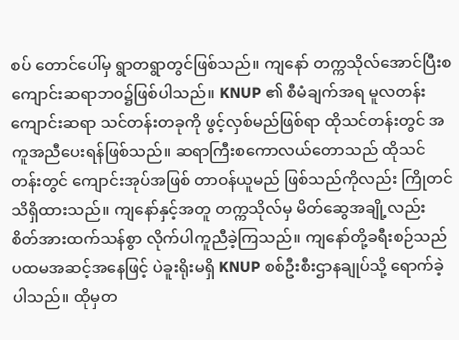စပ် တောင်ပေါ်မှ ရွာတရွာတွင်ဖြစ်သည်။ ကျနော် တက္ကသိုလ်အောင်ပြီးစ ကျောင်းဆရာဘ၀၌ဖြစ်ပါသည်။ KNUP ၏ စီမံချက်အရ မူလတန်းကျောင်းဆရာ သင်တန်းတခုကို ဖွင့်လှစ်မည်ဖြစ်ရာ ထိုသင်တန်းတွင် အကူအညီပေးရန်ဖြစ်သည်။ ဆရာကြီးစကောလယ်တောသည် ထိုသင်တန်းတွင် ကျောင်းအုပ်အဖြစ် တာဝန်ယူမည် ဖြစ်သည်ကိုလည်း ကြိုတင်သိရှိထားသည်။ ကျနော်နှင့်အတူ တက္ကသိုလ်မှ မိတ်ဆွေအချို့လည်း စိတ်အားထက်သန်စွာ လိုက်ပါကူညီခဲ့ကြသည်။ ကျနော်တို့ခရီးစဉ်သည် ပထမအဆင့်အနေဖြင့် ပဲခူးရိုးမရှိ KNUP စစ်ဦးစီးဌာနချုပ်သို့ ရောက်ခဲ့ပါသည်။ ထိုမှတ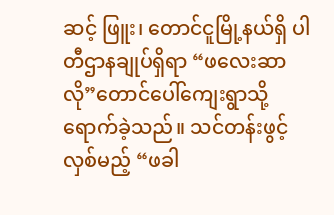ဆင့် ဖြူး၊ တောင်ငူမြို့နယ်ရှိ ပါတီဌာနချုပ်ရှိရာ “ဖလေးဆာလို”တောင်ပေါ်ကျေးရွာသို့ရောက်ခဲ့သည်။ သင်တန်းဖွင့်လှစ်မည့် “ဖခါ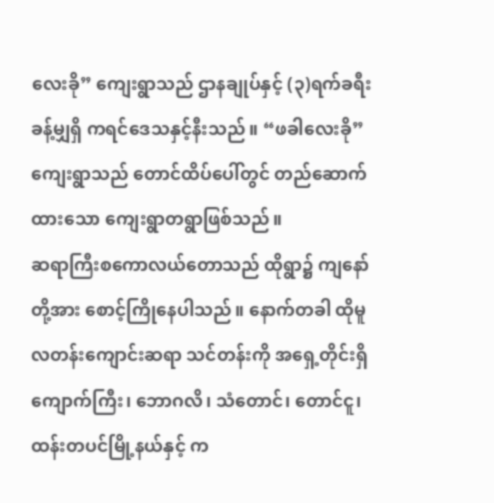လေးခို” ကျေးရွာသည် ဌာနချုပ်နှင့် (၃)ရက်ခရီးခန့်မျှရှိ ကရင်ဒေသနှင့်နီးသည်။ “ဖခါလေးခို”ကျေးရွာသည် တောင်ထိပ်ပေါ်တွင် တည်ဆောက်ထားသော ကျေးရွာတရွာဖြစ်သည်။
ဆရာကြီးစကောလယ်တောသည် ထိုရွာ၌ ကျနော်တို့အား စောင့်ကြိုနေပါသည်။ နောက်တခါ ထိုမူလတန်းကျောင်းဆရာ သင်တန်းကို အရှေ့တိုင်းရှိ ကျောက်ကြီး၊ ဘောဂလိ၊ သံတောင်၊ တောင်ငူ၊ ထန်းတပင်မြို့နယ်နှင့် က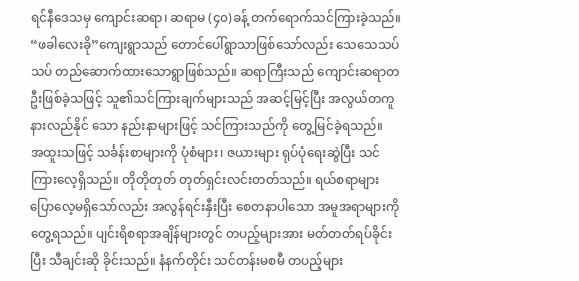ရင်နီဒေသမှ ကျောင်းဆရာ၊ ဆရာမ (၄၀)ခန့် တက်ရောက်သင်ကြားခဲ့သည်။ “ဖခါလေးခို”ကျေးရွာသည် တောင်ပေါ်ရွာသာဖြစ်သော်လည်း သေသေသပ်သပ် တည်ဆောက်ထားသောရွာဖြစ်သည်။ ဆရာကြီးသည် ကျောင်းဆရာတဦးဖြစ်ခဲ့သဖြင့် သူ၏သင်ကြားချက်များသည် အဆင့်မြင့်ပြီး အလွယ်တကူနားလည်နိုင် သော နည်းနာများဖြင့် သင်ကြားသည်ကို တွေ့မြင်ခဲ့ရသည်။
အထူးသဖြင့် သင်္ခန်းစာများကို ပုံစံများ၊ ဇယားများ ရုပ်ပုံရေးဆွဲပြီး သင်ကြားလေ့ရှိသည်။ တိုတိုတုတ် တုတ်ရှင်းလင်းတတ်သည်။ ရယ်စရာများ ပြောလေ့မရှိသော်လည်း အလွန်ရင်းနှီးပြီး စေတနာပါသော အမူအရာများကို တွေ့ရသည်။ ပျင်းရိစရာအချိန်များတွင် တပည့်များအား မတ်တတ်ရပ်ခိုင်းပြီး သီချင်းဆို ခိုင်းသည်။ နံနက်တိုင်း သင်တန်းမစမီ တပည့်များ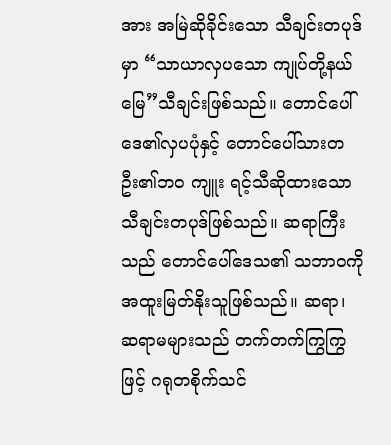အား အမြဲဆိုခိုင်းသော သီချင်းတပုဒ်မှာ “သာယာလှပသော ကျုပ်တို့နယ်မြေ”သီချင်းဖြစ်သည်။ တောင်ပေါ်ဒေ၏လှပပုံနှင့် တောင်ပေါ်သားတဦး၏ဘ၀ ကျူး ရင့်သီဆိုထားသော သီချင်းတပုဒ်ဖြစ်သည်။ ဆရာကြီးသည် တောင်ပေါ်ဒေသ၏ သဘာ၀ကို အထူးမြတ်နိုးသူဖြစ်သည်။ ဆရာ၊ ဆရာမများသည် တက်တက်ကြွကြွဖြင့် ဂရုတစိုက်သင်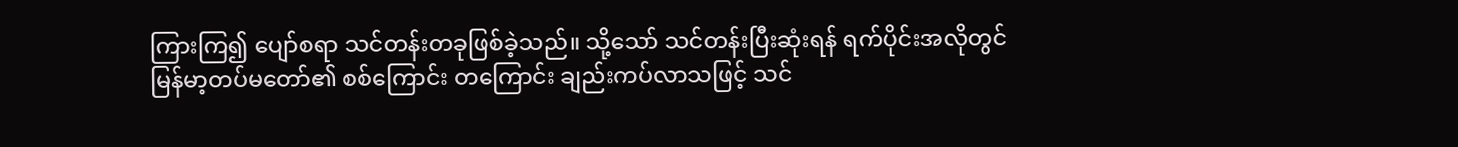ကြားကြ၍ ပျော်စရာ သင်တန်းတခုဖြစ်ခဲ့သည်။ သို့သော် သင်တန်းပြီးဆုံးရန် ရက်ပိုင်းအလိုတွင် မြန်မာ့တပ်မတော်၏ စစ်ကြောင်း တကြောင်း ချည်းကပ်လာသဖြင့် သင်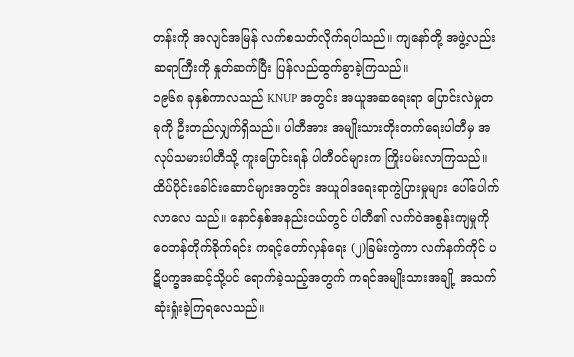တန်းကို အလျင်အမြန် လက်စသတ်လိုက်ရပါသည်။ ကျနော်တို့ အဖွဲ့လည်း ဆရာကြီးကို နှုတ်ဆက်ပြီး ပြန်လည်ထွက်ခွာခဲ့ကြသည်။
၁၉၆၈ ခုနှစ်ကာလသည် KNUP အတွင်း အယူအဆရေးရာ ပြောင်းလဲမှုတခုကို ဦးတည်လျှက်ရှိသည်။ ပါတီအား အမျိုးသားတိုးတက်ရေးပါတီမှ အလုပ်သမားပါတီသို့ ကူးပြောင်းရန် ပါတီဝင်များက ကြိုးပမ်းလာကြသည်။ ထိပ်ပိုင်းခေါင်းဆောင်များအတွင်း အယူဝါဒရေးရာကွဲပြားမှုများ ပေါ်ပေါက်လာလေ သည်။ နောင်နှစ်အနည်းငယ်တွင် ပါတီ၏ လက်ဝဲအစွန်းကျမှုကို ဝေဘန်တိုက်ခိုက်ရင်း ကရင့်တော်လှန်ရေး (၂)ခြမ်းကွဲကာ လက်နက်ကိုင် ပဋိပက္ခအဆင့်သို့ပင် ရောက်ခဲ့သည့်အတွက် ကရင်အမျိုးသားအချို့ အသက်ဆုံးရှုံးခဲ့ကြရလေသည်။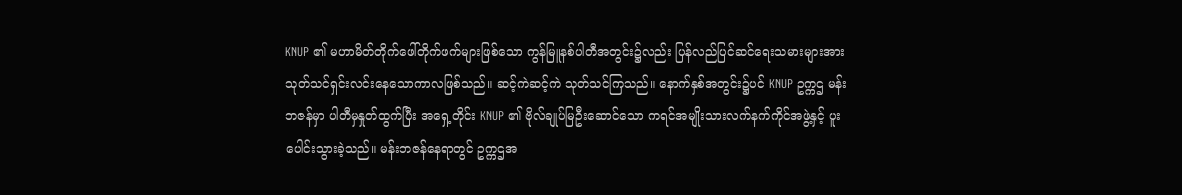KNUP ၏ မဟာမိတ်တိုက်ဖေါ်တိုက်ဖက်များဖြစ်သော ကွန်မြူနစ်ပါတီအတွင်း၌လည်း ပြန်လည်ပြင်ဆင်ရေးသမားများအား သုတ်သင်ရှင်းလင်းနေသောကာလဖြစ်သည်။ ဆင့်ကဲဆင့်ကဲ သုတ်သင်ကြသည်။ နောက်နှစ်အတွင်း၌ပင် KNUP ဥက္ကဌ မန်းဘဇန်မှာ ပါတီမှနှုတ်ထွက်ပြီး အရှေ့တိုင်း KNUP ၏ ဗိုလ်ချုပ်မြဦးဆောင်သော ကရင်အမျိုးသားလက်နက်ကိုင်အဖွဲ့နှင့် ပူးပေါင်းသွားခဲ့သည်။ မန်းဘဇန်နေရာတွင် ဥက္ကဌအ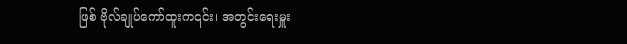ဖြစ် ဗိုလ်ချုပ်ကော်ထူးက၎င်း၊ အတွင်းရေးမှူး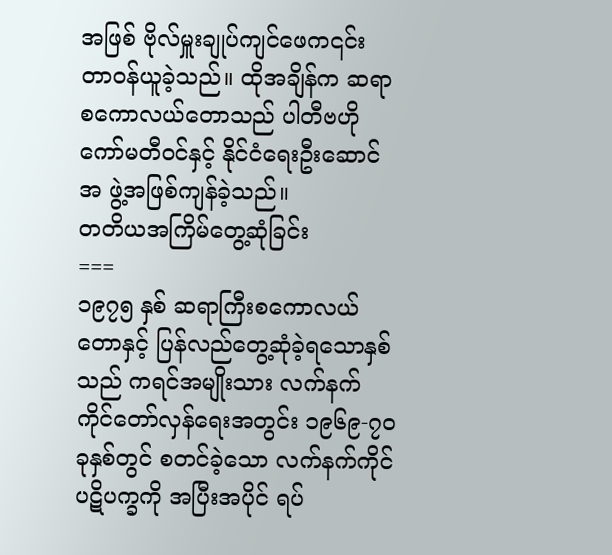အဖြစ် ဗိုလ်မှူးချုပ်ကျင်ဖေက၎င်း တာဝန်ယူခဲ့သည်။ ထိုအချိန်က ဆရာစကောလယ်တောသည် ပါတီဗဟိုကော်မတီဝင်နှင့် နိုင်ငံရေးဦးဆောင်အ ဖွဲ့အဖြစ်ကျန်ခဲ့သည်။
တတိယအကြိမ်တွေ့ဆုံခြင်း
===
၁၉၇၅ နှစ် ဆရာကြီးစကောလယ်တောနှင့် ပြန်လည်တွေ့ဆုံခဲ့ရသောနှစ်သည် ကရင်အမျိုးသား လက်နက်ကိုင်တော်လှန်ရေးအတွင်း ၁၉၆၉-၇၀ ခုနှစ်တွင် စတင်ခဲ့သော လက်နက်ကိုင် ပဋိပက္ခကို အပြီးအပိုင် ရပ်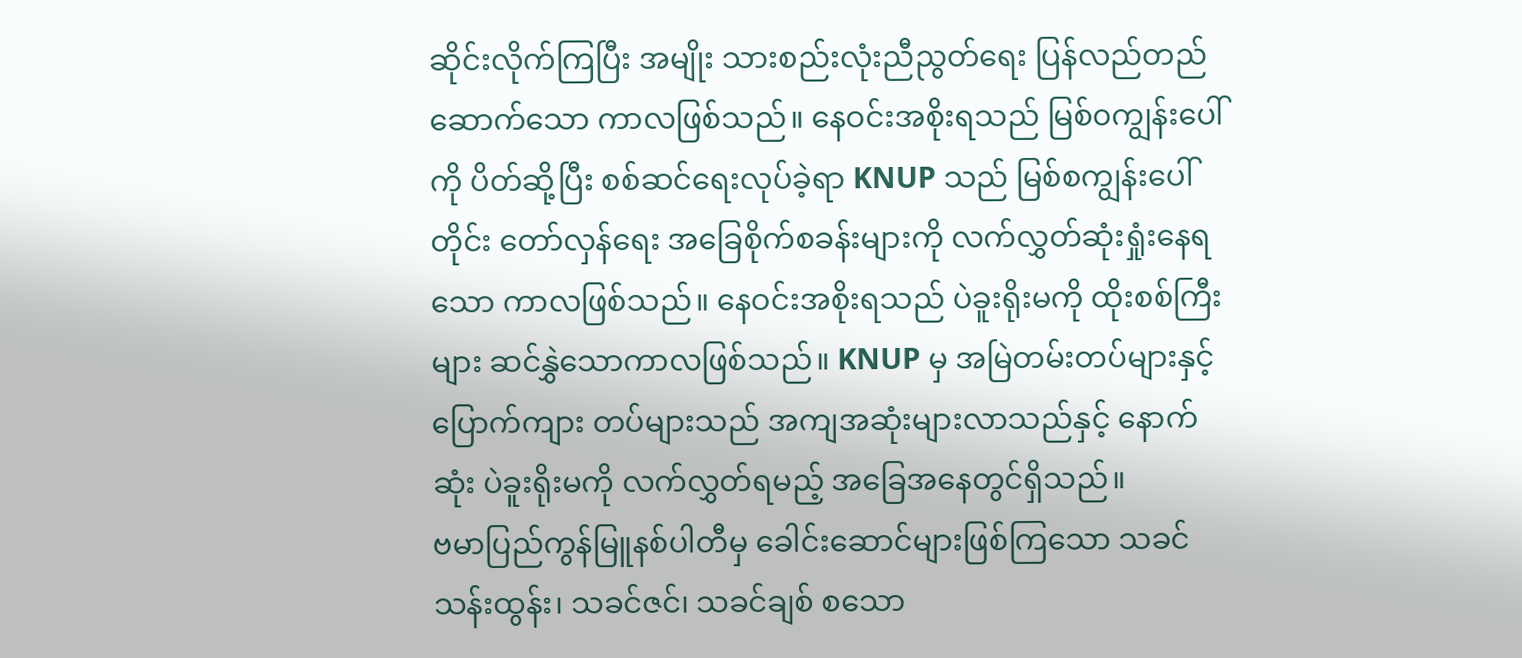ဆိုင်းလိုက်ကြပြီး အမျိုး သားစည်းလုံးညီညွတ်ရေး ပြန်လည်တည်ဆောက်သော ကာလဖြစ်သည်။ နေဝင်းအစိုးရသည် မြစ်၀ကျွန်းပေါ်ကို ပိတ်ဆို့ပြီး စစ်ဆင်ရေးလုပ်ခဲ့ရာ KNUP သည် မြစ်စကျွန်းပေါ်တိုင်း တော်လှန်ရေး အခြေစိုက်စခန်းများကို လက်လွှတ်ဆုံးရှုံးနေရသော ကာလဖြစ်သည်။ နေဝင်းအစိုးရသည် ပဲခူးရိုးမကို ထိုးစစ်ကြီးများ ဆင်နွှဲသောကာလဖြစ်သည်။ KNUP မှ အမြဲတမ်းတပ်များနှင့် ပြောက်ကျား တပ်များသည် အကျအဆုံးများလာသည်နှင့် နောက်ဆုံး ပဲခူးရိုးမကို လက်လွှတ်ရမည့် အခြေအနေတွင်ရှိသည်။
ဗမာပြည်ကွန်မြူနစ်ပါတီမှ ခေါင်းဆောင်များဖြစ်ကြသော သခင်သန်းထွန်း၊ သခင်ဇင်၊ သခင်ချစ် စသော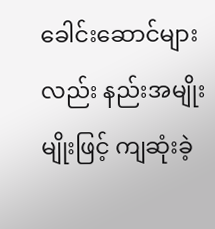ခေါင်းဆောင်များလည်း နည်းအမျိုးမျိုးဖြင့် ကျဆုံးခဲ့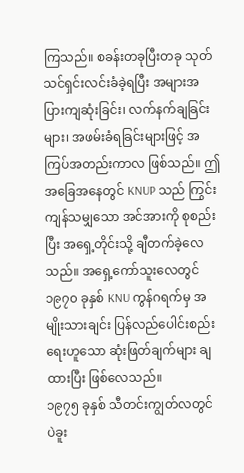ကြသည်။ စခန်းတခုပြီးတခု သုတ်သင်ရှင်းလင်းခံခဲ့ရပြီး အများအပြားကျဆုံးခြင်း၊ လက်နက်ချခြင်းများ၊ အဖမ်းခံရခြင်းများဖြင့် အကြပ်အတည်းကာလ ဖြစ်သည်။ ဤအခြေအနေတွင် KNUP သည် ကြွင်းကျန်သမျှသော အင်အားကို စုစည်းပြီး အရှေ့တိုင်းသို့ ချီတက်ခဲ့လေသည်။ အရှေ့ကော်သူးလေတွင် ၁၉၇၀ ခုနှစ် KNU ကွန်ဂရက်မှ အမျိုးသားချင်း ပြန်လည်ပေါင်းစည်းရေးဟူသော ဆုံးဖြတ်ချက်များ ချထားပြီး ဖြစ်လေသည်။
၁၉၇၅ ခုနှစ် သီတင်းကျွတ်လတွင် ပဲခူး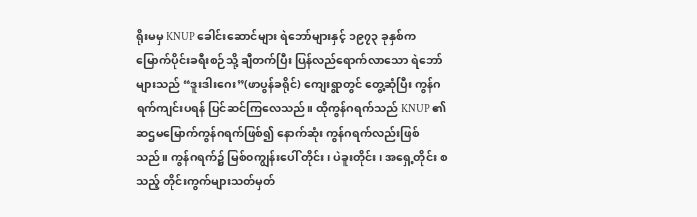ရိုးမမှ KNUP ခေါင်းဆောင်များ ရဲဘော်များနှင့် ၁၉၇၃ ခုနှစ်က မြောက်ပိုင်းခရီးစဉ်သို့ ချီတက်ပြီး ပြန်လည်ရောက်လာသော ရဲဘော်များသည် “ဒူးဒါးဂေး”(ဖာပွန်ခရိုင်) ကျေးရွာတွင် တွေ့ဆုံပြီး ကွန်ဂရက်ကျင်းပရန် ပြင်ဆင်ကြလေသည်။ ထိုကွန်ဂရက်သည် KNUP ၏ ဆဌမမြောက်ကွန်ဂရက်ဖြစ်၍ နောက်ဆုံး ကွန်ဂရက်လည်းဖြစ်သည်။ ကွန်ဂရက်၌ မြစ်၀ကျွန်းပေါ် တိုင်း၊ ပဲခူးတိုင်း၊ အရှေ့တိုင်း စသည့် တိုင်းကွက်များသတ်မှတ်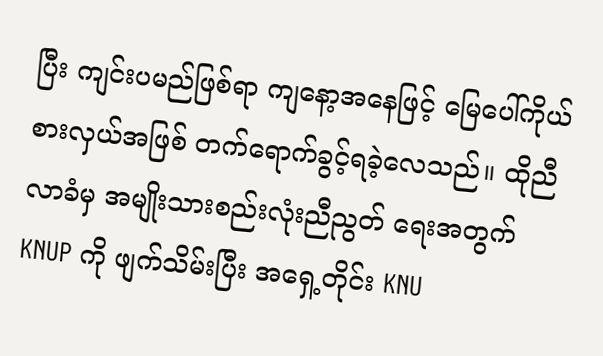ပြီး ကျင်းပမည်ဖြစ်ရာ ကျနော့အနေဖြင့် မြေပေါ်ကိုယ်စားလှယ်အဖြစ် တက်ရောက်ခွင့်ရခဲ့လေသည်။ ထိုညီလာခံမှ အမျိုးသားစည်းလုံးညီညွတ် ရေးအတွက် KNUP ကို ဖျက်သိမ်းပြီး အရှေ့တိုင်း KNU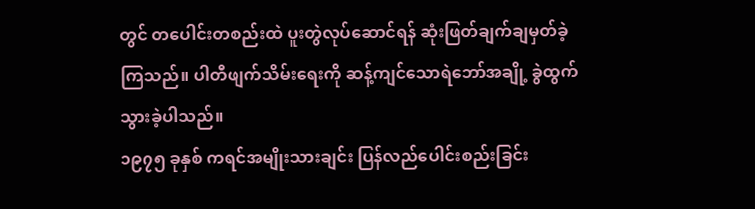တွင် တပေါင်းတစည်းထဲ ပူးတွဲလုပ်ဆောင်ရန် ဆုံးဖြတ်ချက်ချမှတ်ခဲ့ကြသည်။ ပါတီဖျက်သိမ်းရေးကို ဆန့်ကျင်သောရဲဘော်အချို့ ခွဲထွက်သွားခဲ့ပါသည်။
၁၉၇၅ ခုနှစ် ကရင်အမျိုးသားချင်း ပြန်လည်ပေါင်းစည်းခြင်း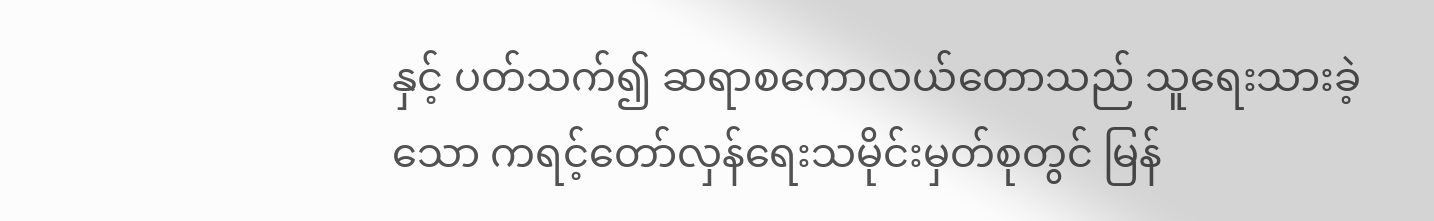နှင့် ပတ်သက်၍ ဆရာစကောလယ်တောသည် သူရေးသားခဲ့သော ကရင့်တော်လှန်ရေးသမိုင်းမှတ်စုတွင် မြန်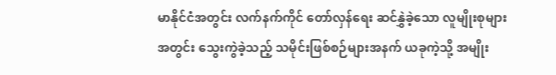မာနိုင်ငံအတွင်း လက်နက်ကိုင် တော်လှန်ရေး ဆင်နွှဲခဲ့သော လူမျိုးစုများအတွင်း သွေးကွဲခဲ့သည့် သမိုင်းဖြစ်စဉ်များအနက် ယခုကဲ့သို့ အမျိုး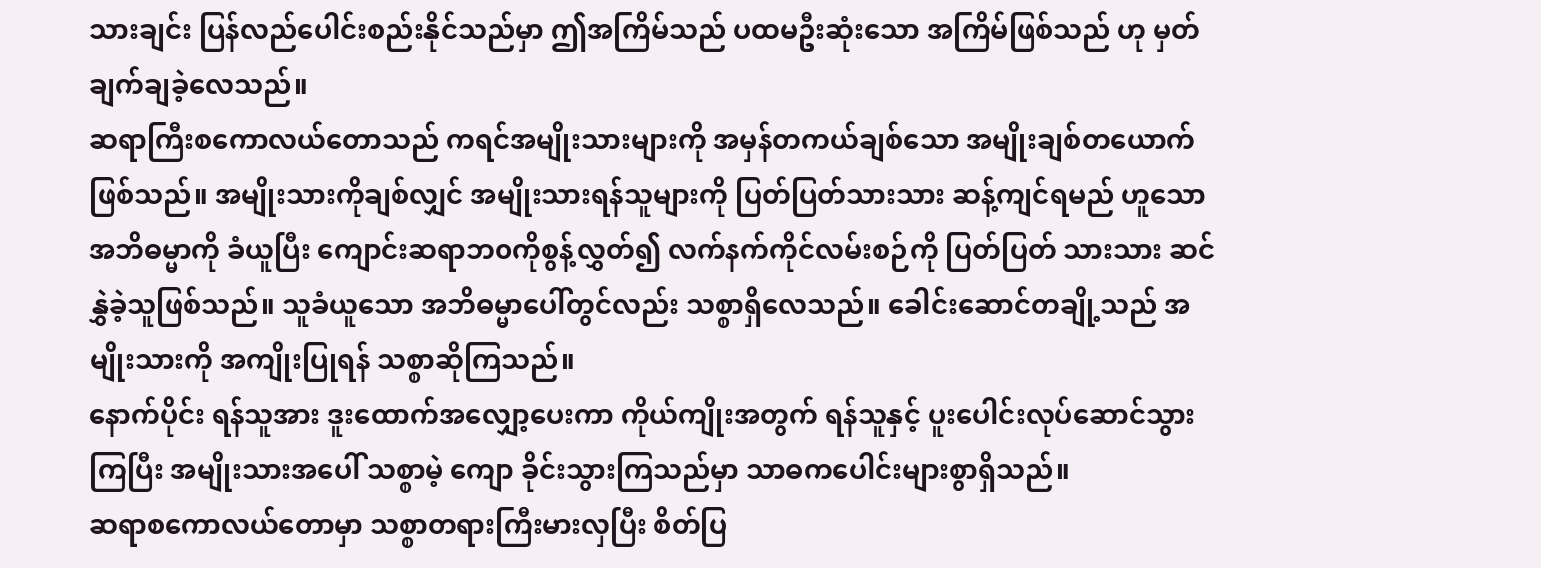သားချင်း ပြန်လည်ပေါင်းစည်းနိုင်သည်မှာ ဤအကြိမ်သည် ပထမဦးဆုံးသော အကြိမ်ဖြစ်သည် ဟု မှတ်ချက်ချခဲ့လေသည်။
ဆရာကြီးစကောလယ်တောသည် ကရင်အမျိုးသားများကို အမှန်တကယ်ချစ်သော အမျိုးချစ်တယောက်ဖြစ်သည်။ အမျိုးသားကိုချစ်လျှင် အမျိုးသားရန်သူများကို ပြတ်ပြတ်သားသား ဆန့်ကျင်ရမည် ဟူသော အဘိဓမ္မာကို ခံယူပြီး ကျောင်းဆရာဘ၀ကိုစွန့်လွှတ်၍ လက်နက်ကိုင်လမ်းစဉ်ကို ပြတ်ပြတ် သားသား ဆင်နွှဲခဲ့သူဖြစ်သည်။ သူခံယူသော အဘိဓမ္မာပေါ်တွင်လည်း သစ္စာရှိလေသည်။ ခေါင်းဆောင်တချို့သည် အမျိုးသားကို အကျိုးပြုရန် သစ္စာဆိုကြသည်။
နောက်ပိုင်း ရန်သူအား ဒူးထောက်အလျှော့ပေးကာ ကိုယ်ကျိုးအတွက် ရန်သူနှင့် ပူးပေါင်းလုပ်ဆောင်သွားကြပြီး အမျိုးသားအပေါ် သစ္စာမဲ့ ကျော ခိုင်းသွားကြသည်မှာ သာဓကပေါင်းများစွာရှိသည်။
ဆရာစကောလယ်တောမှာ သစ္စာတရားကြီးမားလှပြီး စိတ်ပြ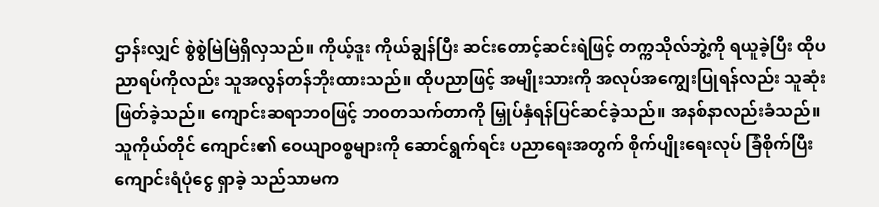ဌာန်းလျှင် စွဲစွဲမြဲမြဲရှိလှသည်။ ကိုယ့်ဒူး ကိုယ်ချွန်ပြီး ဆင်းတောင့်ဆင်းရဲဖြင့် တက္ကသိုလ်ဘွဲ့ကို ရယူခဲ့ပြီး ထိုပညာရပ်ကိုလည်း သူအလွန်တန်ဘိုးထားသည်။ ထိုပညာဖြင့် အမျိုးသားကို အလုပ်အကျွေးပြုရန်လည်း သူဆုံးဖြတ်ခဲ့သည်။ ကျောင်းဆရာဘ၀ဖြင့် ဘ၀တသက်တာကို မြှုပ်နှံရန်ပြင်ဆင်ခဲ့သည်။ အနစ်နာလည်းခံသည်။ သူကိုယ်တိုင် ကျောင်း၏ ဝေယျာ၀စ္စများကို ဆောင်ရွက်ရင်း ပညာရေးအတွက် စိုက်ပျိုးရေးလုပ် ခြံစိုက်ပြီး ကျောင်းရံပုံငွေ ရှာခဲ့ သည်သာမက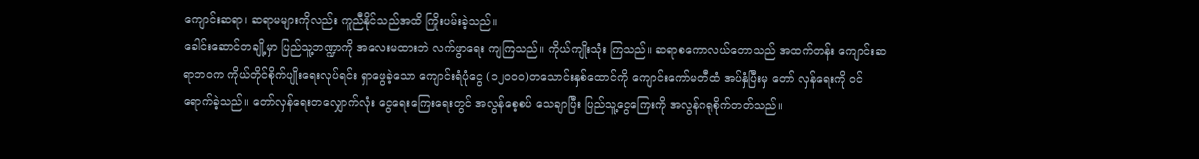ကျောင်းဆရာ၊ ဆရာမများကိုလည်း ကူညီနိုင်သည်အထိ ကြိုးပမ်းခဲ့သည်။
ခေါင်းဆောင်တချို့မှာ ပြည်သူ့ဘဏ္ဍာကို အလေးမထားဘဲ လက်ဖွာရေး ကျကြသည်။ ကိုယ်ကျိုးသုံး ကြသည်။ ဆရာစကောလယ်တောသည် အထက်တန်း ကျောင်းဆရာဘ၀က ကိုယ်တိုင်စိုက်ပျိုးရေးလုပ်ရင်း ရှာဖွေခဲ့သော ကျောင်းရံပုံငွေ (၁၂၀၀၀)တသောင်းနှစ်ထောင်ကို ကျောင်းကော်မတီထံ အပ်နှံပြီးမှ တော် လှန်ရေးကို ဝင်ရောက်ခဲ့သည်။ တော်လှန်ရေးတလျှောက်လုံး ငွေရေးကြေးရေးတွင် အလွန်စေ့စပ် သေချာပြီး ပြည်သူ့ငွေကြေးကို အလွန်ဂရုစိုက်တတ်သည်။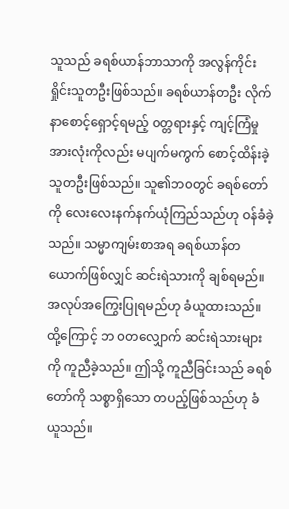သူသည် ခရစ်ယာန်ဘာသာကို အလွန်ကိုင်းရှိုင်းသူတဦးဖြစ်သည်။ ခရစ်ယာန်တဦး လိုက်နာစောင့်ရှောင့်ရမည့် ၀တ္တရားနှင့် ကျင့်ကြံမှုအားလုံးကိုလည်း မပျက်မကွက် စောင့်ထိန်းခဲ့သူတဦးဖြစ်သည်။ သူ၏ဘ၀တွင် ခရစ်တော်ကို လေးလေးနက်နက်ယုံကြည်သည်ဟု ဝန်ခံခဲ့သည်။ သမ္မာကျမ်းစာအရ ခရစ်ယာန်တ ယောက်ဖြစ်လျှင် ဆင်းရဲသားကို ချစ်ရမည်။ အလုပ်အကြွေးပြုရမည်ဟု ခံယူထားသည်။ ထို့ကြောင့် ဘ ၀တလျှောက် ဆင်းရဲသားများကို ကူညီခဲ့သည်။ ဤသို့ ကူညီခြင်းသည် ခရစ်တော်ကို သစ္စာရှိသော တပည့်ဖြစ်သည်ဟု ခံယူသည်။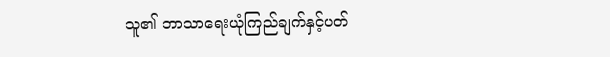သူ၏ ဘာသာရေးယုံကြည်ချက်နှင့်ပတ်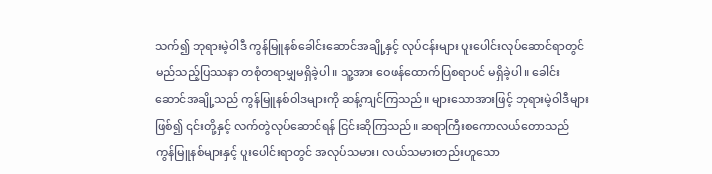သက်၍ ဘုရားမဲ့ဝါဒီ ကွန်မြူနစ်ခေါင်းဆောင်အချို့နှင့် လုပ်ငန်းများ ပူးပေါင်းလုပ်ဆောင်ရာတွင် မည်သည့်ပြဿနာ တစုံတရာမျှမရှိခဲ့ပါ။ သူ့အား ဝေဖန်ထောက်ပြစရာပင် မရှိခဲ့ပါ။ ခေါင်းဆောင်အချို့သည် ကွန်မြူနစ်ဝါဒများကို ဆန့်ကျင်ကြသည်။ များသောအားဖြင့် ဘုရားမဲ့ဝါဒီများဖြစ်၍ ၎င်းတို့နှင့် လက်တွဲလုပ်ဆောင်ရန် ငြင်းဆိုကြသည်။ ဆရာကြီးစကောလယ်တောသည် ကွန်မြူနစ်များနှင့် ပူးပေါင်းရာတွင် အလုပ်သမား၊ လယ်သမားတည်းဟူသော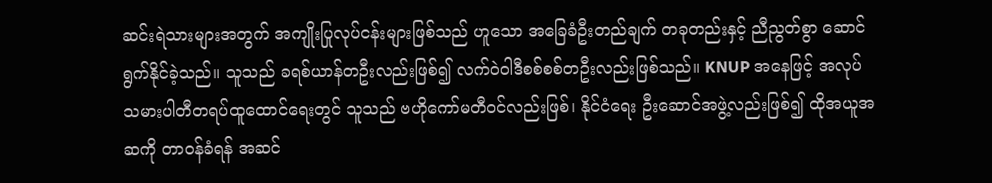ဆင်းရဲသားများအတွက် အကျိုးပြုလုပ်ငန်းများဖြစ်သည် ဟူသော အခြေခံဦးတည်ချက် တခုတည်းနှင့် ညီညွတ်စွာ ဆောင်ရွက်နိုင်ခဲ့သည်။ သူသည် ခရစ်ယာန်တဦးလည်းဖြစ်၍ လက်ဝဲဝါဒီစစ်စစ်တဦးလည်းဖြစ်သည်။ KNUP အနေဖြင့် အလုပ်သမားပါတီတရပ်ထူထောင်ရေးတွင် သူသည် ဗဟိုကော်မတီဝင်လည်းဖြစ်၊ နိုင်ငံရေး ဦးဆောင်အဖွဲ့လည်းဖြစ်၍ ထိုအယူအဆကို တာဝန်ခံရန် အဆင်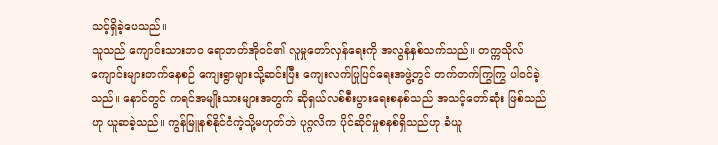သင့်ရှိခဲ့ပေသည်။
သူသည် ကျောင်းသားဘ၀ ရောဘတ်အိုဝင်၏ လူမှုတော်လှန်ရေးကို အလွန်နှစ်သက်သည်။ တက္ကသိုလ် ကျောင်းများတက်နေစဉ် ကျေးရွာများသို့ဆင်းပြီး ကျေးလက်ပြုပြင်ရေးအဖွဲ့တွင် တက်တက်ကြွကြွ ပါဝင်ခဲ့သည်။ နောင်တွင် ကရင်အမျိုးသားများအတွက် ဆိုရှယ်လစ်စီးပွားရေးစနစ်သည် အသင့်တော်ဆုံး ဖြစ်သည်ဟု ယူဆခဲ့သည်။ ကွန်မြူနစ်နိုင်ငံကဲ့သို့မဟုတ်ဘဲ ပုဂ္ဂလိက ပိုင်ဆိုင်မှုစနစ်ရှိသည်ဟု ခံယူ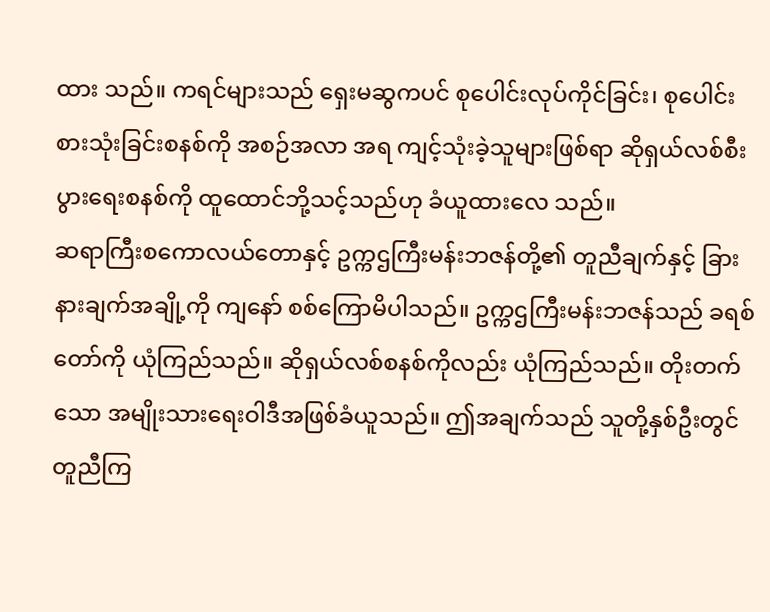ထား သည်။ ကရင်များသည် ရှေးမဆွကပင် စုပေါင်းလုပ်ကိုင်ခြင်း၊ စုပေါင်းစားသုံးခြင်းစနစ်ကို အစဉ်အလာ အရ ကျင့်သုံးခဲ့သူများဖြစ်ရာ ဆိုရှယ်လစ်စီးပွားရေးစနစ်ကို ထူထောင်ဘို့သင့်သည်ဟု ခံယူထားလေ သည်။
ဆရာကြီးစကောလယ်တောနှင့် ဥက္ကဌကြီးမန်းဘဇန်တို့၏ တူညီချက်နှင့် ခြားနားချက်အချို့ကို ကျနော် စစ်ကြောမိပါသည်။ ဥက္ကဌကြီးမန်းဘဇန်သည် ခရစ်တော်ကို ယုံကြည်သည်။ ဆိုရှယ်လစ်စနစ်ကိုလည်း ယုံကြည်သည်။ တိုးတက်သော အမျိုးသားရေးဝါဒီအဖြစ်ခံယူသည်။ ဤအချက်သည် သူတို့နှစ်ဦးတွင် တူညီကြ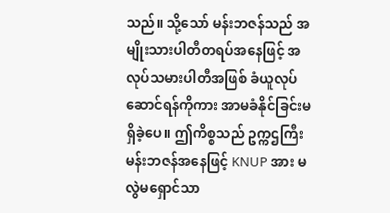သည်။ သို့သော် မန်းဘဇန်သည် အမျိုးသားပါတီတရပ်အနေဖြင့် အလုပ်သမားပါတီအဖြစ် ခံယူလုပ်ဆောင်ရန်ကိုကား အာမခံနိုင်ခြင်းမရှိခဲ့ပေ။ ဤကိစ္စသည် ဥက္ကဌကြီးမန်းဘဇန်အနေဖြင့် KNUP အား မလွဲမရှောင်သာ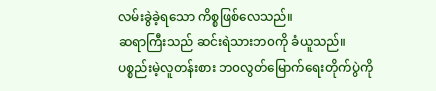လမ်းခွဲခဲ့ရသော ကိစ္စဖြစ်လေသည်။
ဆရာကြီးသည် ဆင်းရဲသားဘ၀ကို ခံယူသည်။ ပစ္စည်းမဲ့လူတန်းစား ဘ၀လွတ်မြောက်ရေးတိုက်ပွဲကို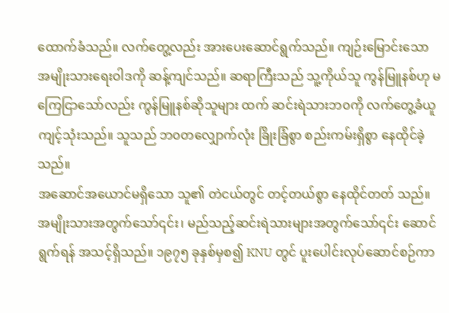ထောက်ခံသည်။ လက်တွေ့လည်း အားပေးဆောင်ရွက်သည်။ ကျဉ်းမြောင်းသော အမျိုးသားရေးဝါဒကို ဆန့်ကျင်သည်။ ဆရာကြီးသည် သူ့ကိုယ်သူ ကွန်မြူနစ်ဟု မကြေငြာသော်လည်း ကွန်မြူနစ်ဆိုသူများ ထက် ဆင်းရဲသားဘ၀ကို လက်တွေ့ခံယူကျင့်သုံးသည်။ သူသည် ဘ၀တလျှောက်လုံး ခြိုးခြံစွာ စည်းကမ်းရှိစွာ နေထိုင်ခဲ့သည်။
အဆောင်အယောင်မရှိသော သူ၏ တဲငယ်တွင် တင့်တယ်စွာ နေထိုင်တတ် သည်။ အမျိုးသားအတွက်သော်၎င်း၊ မည်သည့်ဆင်းရဲသားများအတွက်သော်၎င်း ဆောင်ရွက်ရန် အသင့်ရှိသည်။ ၁၉၇၅ ခုနှစ်မှစ၍ KNU တွင် ပူးပေါင်းလုပ်ဆောင်စဉ်ကာ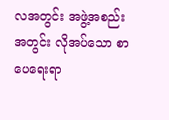လအတွင်း အဖွဲ့အစည်းအတွင်း လိုအပ်သော စာပေရေးရာ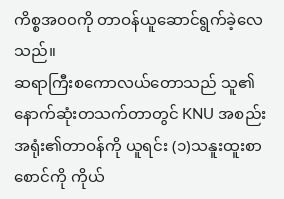ကိစ္စအ၀၀ကို တာဝန်ယူဆောင်ရွက်ခဲ့လေသည်။
ဆရာကြီးစကောလယ်တောသည် သူ၏ နောက်ဆုံးတသက်တာတွင် KNU အစည်းအရုံး၏တာဝန်ကို ယူရင်း (၁)သနူးထူးစာစောင်ကို ကိုယ်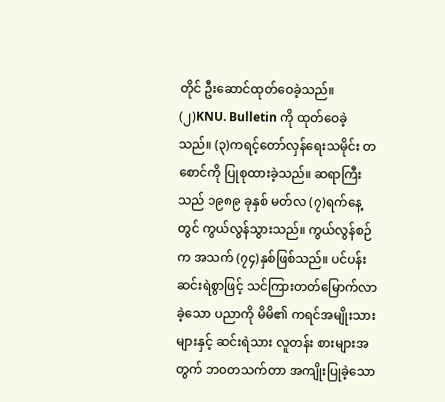တိုင် ဦးဆောင်ထုတ်ဝေခဲ့သည်။ (၂)KNU. Bulletin ကို ထုတ်ဝေခဲ့ သည်။ (၃)ကရင့်တော်လှန်ရေးသမိုင်း တစောင်ကို ပြုစုထားခဲ့သည်။ ဆရာကြီးသည် ၁၉၈၉ ခုနှစ် မတ်လ (၇)ရက်နေ့တွင် ကွယ်လွန်သွားသည်။ ကွယ်လွန်စဉ်က အသက် (၇၄)နှစ်ဖြစ်သည်။ ပင်ပန်းဆင်းရဲစွာဖြင့် သင်ကြားတတ်မြောက်လာခဲ့သော ပညာကို မိမိ၏ ကရင်အမျိုးသားများနှင့် ဆင်းရဲသား လူတန်း စားများအတွက် ဘ၀တသက်တာ အကျိုးပြုခဲ့သော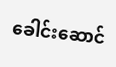ခေါင်းဆောင်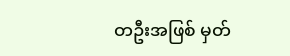တဦးအဖြစ် မှတ်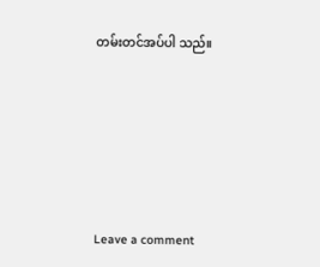တမ်းတင်အပ်ပါ သည်။






Leave a comment